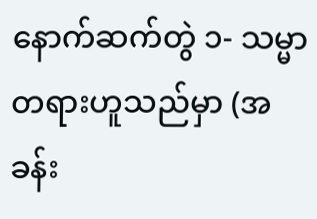နောက်ဆက်တွဲ ၁- သမ္မာတရားဟူသည်မှာ (အခန်း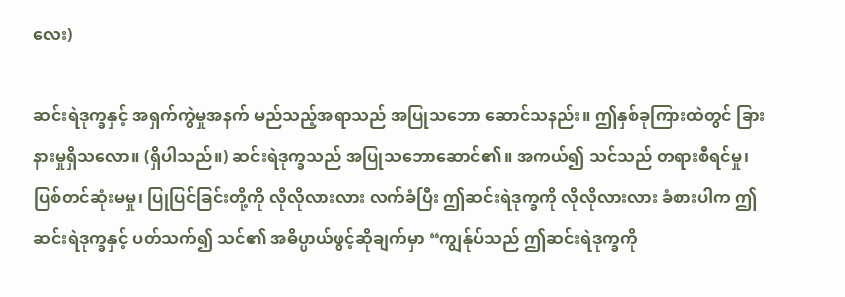လေး)

ဆင်းရဲဒုက္ခနှင့် အရှက်ကွဲမှုအနက် မည်သည့်အရာသည် အပြုသဘော ဆောင်သနည်း။ ဤနှစ်ခုကြားထဲတွင် ခြားနားမှုရှိသလော။ (ရှိပါသည်။) ဆင်းရဲဒုက္ခသည် အပြုသဘောဆောင်၏။ အကယ်၍ သင်သည် တရားစီရင်မှု၊ ပြစ်တင်ဆုံးမမှု၊ ပြုပြင်ခြင်းတို့ကို လိုလိုလားလား လက်ခံပြီး ဤဆင်းရဲဒုက္ခကို လိုလိုလားလား ခံစားပါက ဤဆင်းရဲဒုက္ခနှင့် ပတ်သက်၍ သင်၏ အဓိပ္ပာယ်ဖွင့်ဆိုချက်မှာ “ကျွန်ုပ်သည် ဤဆင်းရဲဒုက္ခကို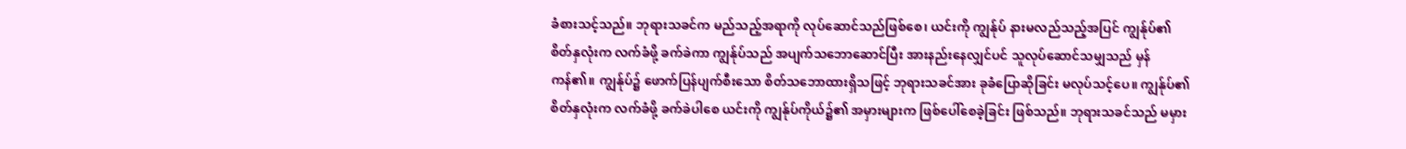ခံစားသင့်သည်။ ဘုရားသခင်က မည်သည့်အရာကို လုပ်ဆောင်သည်ဖြစ်စေ၊ ယင်းကို ကျွန်ုပ် နားမလည်သည့်အပြင် ကျွန်ုပ်၏ စိတ်နှလုံးက လက်ခံဖို့ ခက်ခဲကာ ကျွန်ုပ်သည် အပျက်သဘောဆောင်ပြီး အားနည်းနေလျှင်ပင် သူလုပ်ဆောင်သမျှသည် မှန်ကန်၏။ ကျွန်ုပ်၌ ဖောက်ပြန်ပျက်စီးသော စိတ်သဘောထားရှိသဖြင့် ဘုရားသခင်အား ခုခံပြောဆိုခြင်း မလုပ်သင့်ပေ။ ကျွန်ုပ်၏ စိတ်နှလုံးက လက်ခံဖို့ ခက်ခဲပါစေ ယင်းကို ကျွန်ုပ်ကိုယ်၌၏ အမှားများက ဖြစ်ပေါ်စေခဲ့ခြင်း ဖြစ်သည်။ ဘုရားသခင်သည် မမှား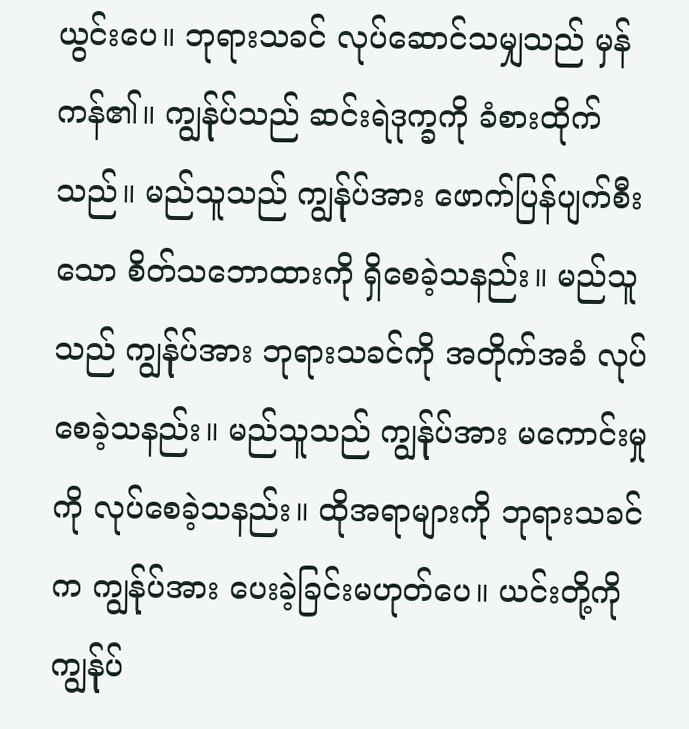ယွင်းပေ။ ဘုရားသခင် လုပ်ဆောင်သမျှသည် မှန်ကန်၏။ ကျွန်ုပ်သည် ဆင်းရဲဒုက္ခကို ခံစားထိုက်သည်။ မည်သူသည် ကျွန်ုပ်အား ဖောက်ပြန်ပျက်စီးသော စိတ်သဘောထားကို ရှိစေခဲ့သနည်း။ မည်သူသည် ကျွန်ုပ်အား ဘုရားသခင်ကို အတိုက်အခံ လုပ်စေခဲ့သနည်း။ မည်သူသည် ကျွန်ုပ်အား မကောင်းမှုကို လုပ်စေခဲ့သနည်း။ ထိုအရာများကို ဘုရားသခင်က ကျွန်ုပ်အား ပေးခဲ့ခြင်းမဟုတ်ပေ။ ယင်းတို့ကို ကျွန်ုပ်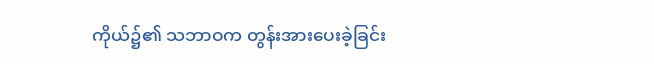ကိုယ်၌၏ သဘာဝက တွန်းအားပေးခဲ့ခြင်း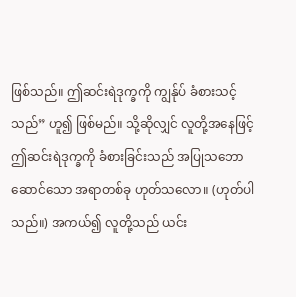ဖြစ်သည်။ ဤဆင်းရဲဒုက္ခကို ကျွန်ုပ် ခံစားသင့်သည်” ဟူ၍ ဖြစ်မည်။ သို့ဆိုလျှင် လူတို့အနေဖြင့် ဤဆင်းရဲဒုက္ခကို ခံစားခြင်းသည် အပြုသဘောဆောင်သော အရာတစ်ခု ဟုတ်သလော။ (ဟုတ်ပါသည်။) အကယ်၍ လူတို့သည် ယင်း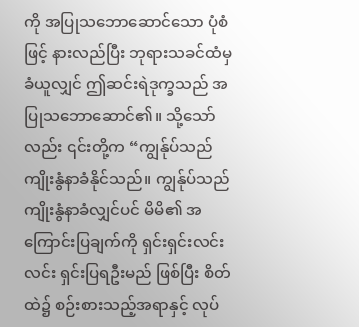ကို အပြုသဘောဆောင်သော ပုံစံဖြင့် နားလည်ပြီး ဘုရားသခင်ထံမှ ခံယူလျှင် ဤဆင်းရဲဒုက္ခသည် အပြုသဘောဆောင်၏။ သို့သော်လည်း ၎င်းတို့က “ကျွန်ုပ်သည် ကျိုးနွံနာခံနိုင်သည်။ ကျွန်ုပ်သည် ကျိုးနွံနာခံလျှင်ပင် မိမိ၏ အကြောင်းပြချက်ကို ရှင်းရှင်းလင်းလင်း ရှင်းပြရဦးမည် ဖြစ်ပြီး စိတ်ထဲ၌ စဉ်းစားသည့်အရာနှင့် လုပ်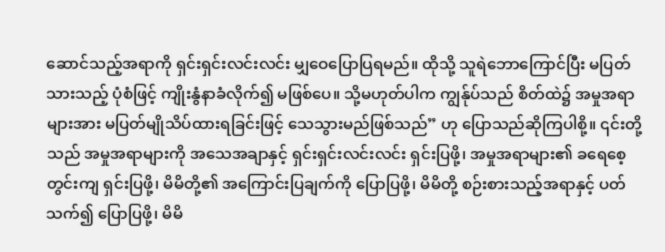ဆောင်သည့်အရာကို ရှင်းရှင်းလင်းလင်း မျှဝေပြောပြရမည်။ ထိုသို့ သူရဲဘောကြောင်ပြီး မပြတ်သားသည့် ပုံစံဖြင့် ကျိုးနွံနာခံလိုက်၍ မဖြစ်ပေ။ သို့မဟုတ်ပါက ကျွန်ုပ်သည် စိတ်ထဲ၌ အမှုအရာများအား မပြတ်မျိုသိပ်ထားရခြင်းဖြင့် သေသွားမည်ဖြစ်သည်” ဟု ပြောသည်ဆိုကြပါစို့။ ၎င်းတို့သည် အမှုအရာများကို အသေအချာနှင့် ရှင်းရှင်းလင်းလင်း ရှင်းပြဖို့၊ အမှုအရာများ၏ ခရေစေ့တွင်းကျ ရှင်းပြဖို့၊ မိမိတို့၏ အကြောင်းပြချက်ကို ပြောပြဖို့၊ မိမိတို့ စဉ်းစားသည့်အရာနှင့် ပတ်သက်၍ ပြောပြဖို့၊ မိမိ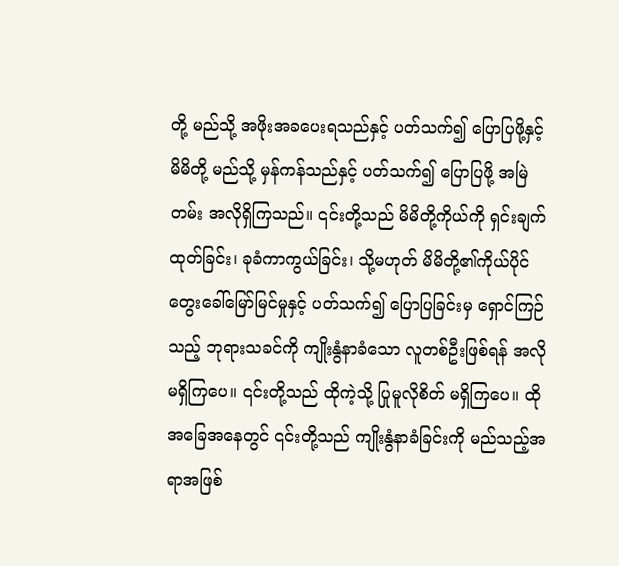တို့ မည်သို့ အဖိုးအခပေးရသည်နှင့် ပတ်သက်၍ ပြောပြဖို့နှင့် မိမိတို့ မည်သို့ မှန်ကန်သည်နှင့် ပတ်သက်၍ ပြောပြဖို့ အမြဲတမ်း အလိုရှိကြသည်။ ၎င်းတို့သည် မိမိတို့ကိုယ်ကို ရှင်းချက်ထုတ်ခြင်း၊ ခုခံကာကွယ်ခြင်း၊ သို့မဟုတ် မိမိတို့၏ကိုယ်ပိုင် တွေးခေါ်မြော်မြင်မှုနှင့် ပတ်သက်၍ ပြောပြခြင်းမှ ရှောင်ကြဉ်သည့် ဘုရားသခင်ကို ကျိုးနွံနာခံသော လူတစ်ဦးဖြစ်ရန် အလိုမရှိကြပေ။ ၎င်းတို့သည် ထိုကဲ့သို့ ပြုမူလိုစိတ် မရှိကြပေ။ ထိုအခြေအနေတွင် ၎င်းတို့သည် ကျိုးနွံနာခံခြင်းကို မည်သည့်အရာအဖြစ်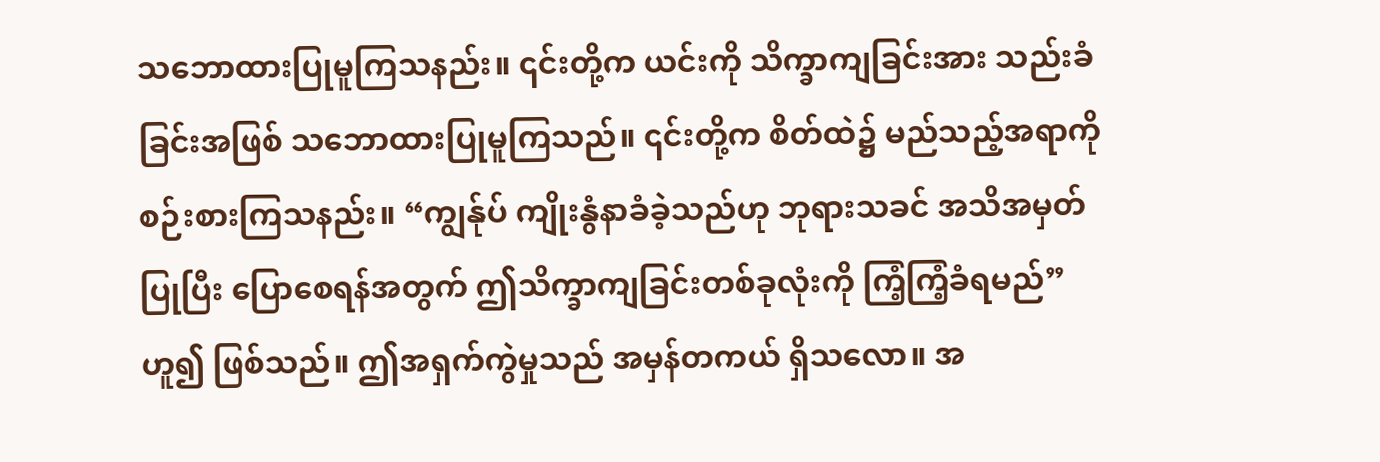သဘောထားပြုမူကြသနည်း။ ၎င်းတို့က ယင်းကို သိက္ခာကျခြင်းအား သည်းခံခြင်းအဖြစ် သဘောထားပြုမူကြသည်။ ၎င်းတို့က စိတ်ထဲ၌ မည်သည့်အရာကို စဉ်းစားကြသနည်း။ “ကျွန်ုပ် ကျိုးနွံနာခံခဲ့သည်ဟု ဘုရားသခင် အသိအမှတ်ပြုပြီး ပြောစေရန်အတွက် ဤသိက္ခာကျခြင်းတစ်ခုလုံးကို ကြံ့ကြံ့ခံရမည်” ဟူ၍ ဖြစ်သည်။ ဤအရှက်ကွဲမှုသည် အမှန်တကယ် ရှိသလော။ အ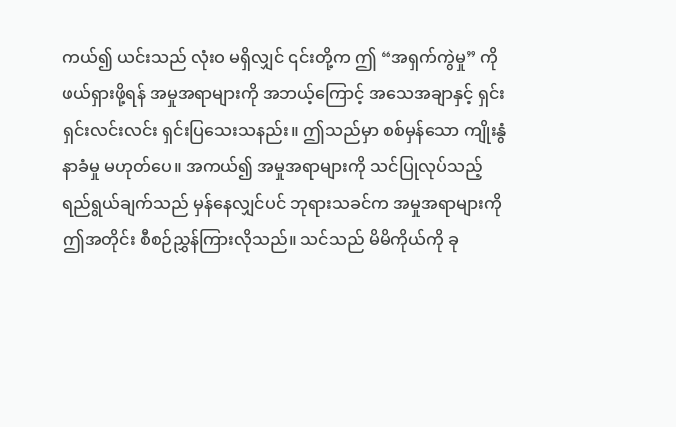ကယ်၍ ယင်းသည် လုံးဝ မရှိလျှင် ၎င်းတို့က ဤ “အရှက်ကွဲမှု” ကို ဖယ်ရှားဖို့ရန် အမှုအရာများကို အဘယ့်ကြောင့် အသေအချာနှင့် ရှင်းရှင်းလင်းလင်း ရှင်းပြသေးသနည်း။ ဤသည်မှာ စစ်မှန်သော ကျိုးနွံနာခံမှု မဟုတ်ပေ။ အကယ်၍ အမှုအရာများကို သင်ပြုလုပ်သည့် ရည်ရွယ်ချက်သည် မှန်နေလျှင်ပင် ဘုရားသခင်က အမှုအရာများကို ဤအတိုင်း စီစဉ်ညွှန်ကြားလိုသည်။ သင်သည် မိမိကိုယ်ကို ခု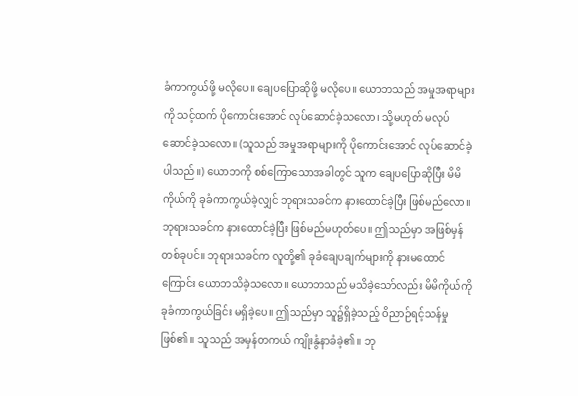ခံကာကွယ်ဖို့ မလိုပေ။ ချေပပြောဆိုဖို့ မလိုပေ။ ယောဘသည် အမှုအရာများကို သင့်ထက် ပိုကောင်းအောင် လုပ်ဆောင်ခဲ့သလော၊ သို့မဟုတ် မလုပ်ဆောင်ခဲ့သလော။ (သူသည် အမှုအရာများကို ပိုကောင်းအောင် လုပ်ဆောင်ခဲ့ပါသည်။) ယောဘကို စစ်ကြောသောအခါတွင် သူက ချေပပြောဆိုပြီး မိမိကိုယ်ကို ခုခံကာကွယ်ခဲ့လျှင် ဘုရားသခင်က နားထောင်ခဲ့ပြီး ဖြစ်မည်လော။ ဘုရားသခင်က နားထောင်ခဲ့ပြီး ဖြစ်မည်မဟုတ်ပေ။ ဤသည်မှာ အဖြစ်မှန်တစ်ခုပင်။ ဘုရားသခင်က လူတို့၏ ခုခံချေပချက်များကို နားမထောင်ကြောင်း ယောဘသိခဲ့သလော။ ယောဘသည် မသိခဲ့သော်လည်း မိမိကိုယ်ကို ခုခံကာကွယ်ခြင်း မရှိခဲ့ပေ။ ဤသည်မှာ သူ၌ရှိခဲ့သည့် ဝိညာဉ်ရင့်သန်မှု ဖြစ်၏။ သူသည် အမှန်တကယ် ကျိုးနွံနာခံခဲ့၏။ ဘု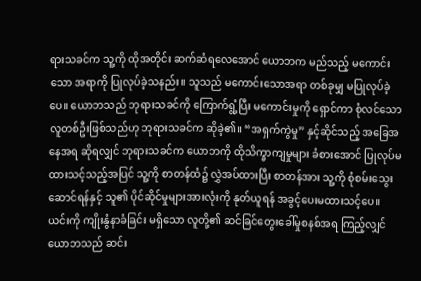ရားသခင်က သူ့ကို ထိုအတိုင်း ဆက်ဆံရလေအောင် ယောဘက မည်သည့် မကောင်းသော အရာကို ပြုလုပ်ခဲ့သနည်း။ သူသည် မကောင်းသောအရာ တစ်ခုမျှ မပြုလုပ်ခဲ့ပေ။ ယောဘသည် ဘုရားသခင်ကို ကြောက်ရွံ့ပြီး မကောင်းမှုကို ‌ရှောင်ကာ စုံလင်သော လူတစ်ဦးဖြစ်သည်ဟု ဘုရားသခင်က ဆိုခဲ့၏။ “အရှက်ကွဲမှု” နှင့်ဆိုင်သည့် အခြေအနေအရ ဆိုရလျှင် ဘုရားသခင်က ယောဘကို ထိုသိက္ခာကျမှုများ ခံစားအောင် ပြုလုပ်မထားသင့်သည့်အပြင် သူ့ကို စာတန်ထံ၌ လွှဲအပ်ထားပြီး စာတန်အား သူ့ကို စုံစမ်းသွေးဆောင်ရန်နှင့် သူ၏ ပိုင်ဆိုင်မှုများအားလုံးကို နုတ်ယူရန် အခွင့်ပေးမထားသင့်ပေ။ ယင်းကို ကျိုးနွံနာခံခြင်း မရှိသော လူတို့၏ ဆင်ခြင်တွေးခေါ်မှုစနစ်အရ ကြည့်လျှင် ယောဘသည် ဆင်း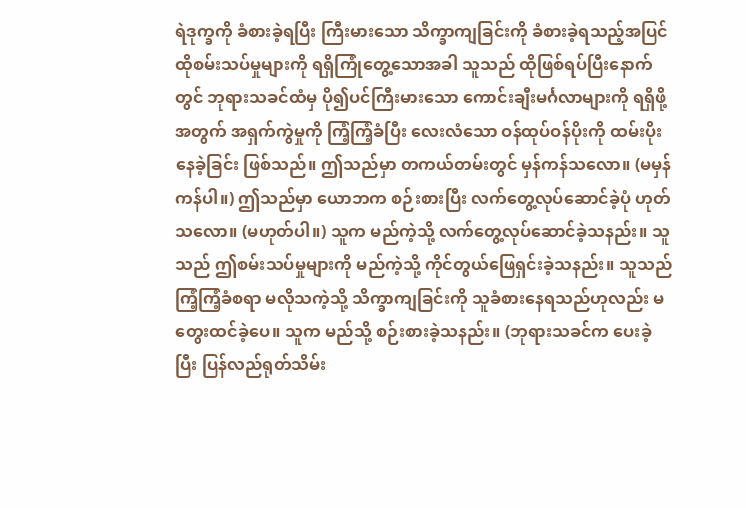ရဲဒုက္ခကို ခံစားခဲ့ရပြီး ကြီးမားသော သိက္ခာကျခြင်းကို ခံစားခဲ့ရသည့်အပြင် ထိုစမ်းသပ်မှုများကို ရရှိကြုံတွေ့သောအခါ သူသည် ထိုဖြစ်ရပ်ပြီးနောက်တွင် ဘုရားသခင်ထံမှ ပို၍ပင်ကြီးမားသော ကောင်းချီးမင်္ဂလာများကို ရရှိဖို့အတွက် အရှက်ကွဲမှုကို ကြံ့ကြံ့ခံပြီး လေးလံသော ဝန်ထုပ်ဝန်ပိုးကို ထမ်းပိုးနေခဲ့ခြင်း ဖြစ်သည်။ ဤသည်မှာ တကယ်တမ်းတွင် မှန်ကန်သလော။ (မမှန်ကန်ပါ။) ဤသည်မှာ ယောဘက စဉ်းစားပြီး လက်တွေ့လုပ်ဆောင်ခဲ့ပုံ ဟုတ်သလော။ (မဟုတ်ပါ။) သူက မည်ကဲ့သို့ လက်တွေ့လုပ်ဆောင်ခဲ့သနည်း။ သူသည် ဤစမ်းသပ်မှုများကို မည်ကဲ့သို့ ကိုင်တွယ်ဖြေရှင်းခဲ့သနည်း။ သူသည် ကြံ့ကြံ့ခံစရာ မလိုသကဲ့သို့ သိက္ခာကျခြင်းကို သူခံစားနေရသည်ဟုလည်း မတွေးထင်ခဲ့ပေ။ သူက မည်သို့ စဉ်းစားခဲ့သနည်း။ (ဘုရားသခင်က ပေးခဲ့ပြီး ပြန်လည်ရုတ်သိမ်း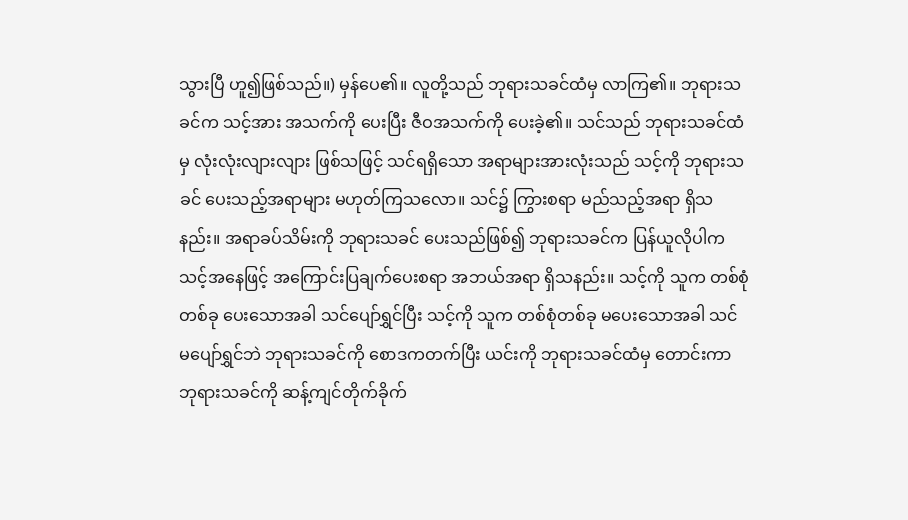သွားပြီ ဟူ၍ဖြစ်သည်။) မှန်ပေ၏။ လူတို့သည် ဘုရားသခင်ထံမှ လာကြ၏။ ဘုရားသခင်က သင့်အား အသက်ကို ပေးပြီး ဇီဝအသက်ကို ပေးခဲ့၏။ သင်သည် ဘုရားသခင်ထံမှ လုံးလုံးလျားလျား ဖြစ်သဖြင့် သင်ရရှိသော အရာများအားလုံးသည် သင့်ကို ဘုရားသခင် ပေးသည့်အရာများ မဟုတ်ကြသလော။ သင်၌ ကြွားစရာ မည်သည့်အရာ ရှိသနည်း။ အရာခပ်သိမ်းကို ဘုရားသခင် ပေးသည်ဖြစ်၍ ဘုရားသခင်က ပြန်ယူလိုပါက သင့်အနေဖြင့် အကြောင်းပြချက်ပေးစရာ အဘယ်အရာ ရှိသနည်း။ သင့်ကို သူက တစ်စုံတစ်ခု ပေးသောအခါ သင်ပျော်ရွှင်ပြီး သင့်ကို သူက တစ်စုံတစ်ခု မပေးသောအခါ သင် မပျော်ရွှင်ဘဲ ဘုရားသခင်ကို စောဒကတက်ပြီး ယင်းကို ဘုရားသခင်ထံမှ တောင်းကာ ဘုရားသခင်ကို ဆန့်ကျင်တိုက်ခိုက်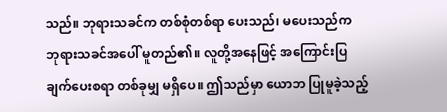သည်။ ဘုရားသခင်က တစ်စုံတစ်ရာ ပေးသည်၊ မပေးသည်က ဘုရားသခင်အပေါ် မူတည်၏။ လူတို့အနေဖြင့် အကြောင်းပြချက်ပေးစရာ တစ်ခုမျှ မရှိပေ။ ဤသည်မှာ ယောဘ ပြုမူခဲ့သည့်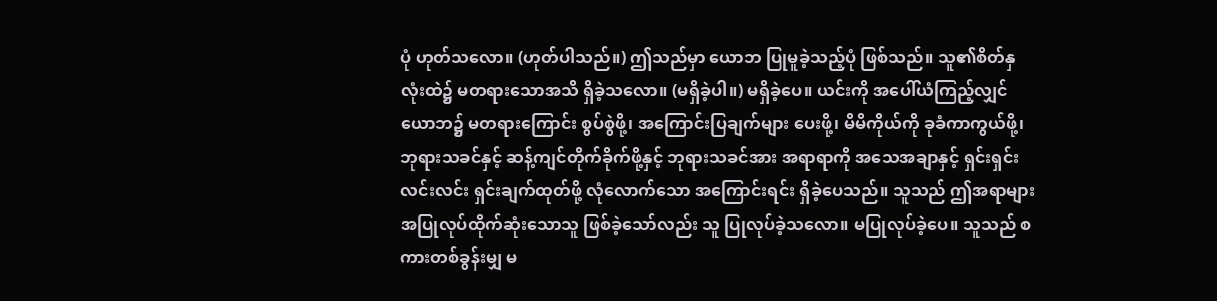ပုံ ဟုတ်သလော။ (ဟုတ်ပါသည်။) ဤသည်မှာ ယောဘ ပြုမူခဲ့သည့်ပုံ ဖြစ်သည်။ သူ၏စိတ်နှလုံးထဲ၌ မတရားသောအသိ ရှိခဲ့သလော။ (မရှိခဲ့ပါ။) မရှိခဲ့ပေ။ ယင်းကို အပေါ်ယံကြည့်လျှင် ယောဘ၌ မတရားကြောင်း စွပ်စွဲဖို့၊ အကြောင်းပြချက်များ ‌ပေးဖို့၊ မိမိကိုယ်ကို ခုခံကာကွယ်ဖို့၊ ဘုရားသခင်နှင့် ဆန့်ကျင်တိုက်ခိုက်ဖို့နှင့် ဘုရားသခင်အား အရာရာကို အသေအချာနှင့် ရှင်းရှင်းလင်းလင်း ရှင်းချက်ထုတ်ဖို့ လုံလောက်သော အကြောင်းရင်း ရှိခဲ့ပေသည်။ သူသည် ဤအရာများ အပြုလုပ်ထိုက်ဆုံးသောသူ ဖြစ်ခဲ့သော်လည်း သူ ပြုလုပ်ခဲ့သလော။ မပြုလုပ်ခဲ့ပေ။ သူသည် စကားတစ်ခွန်းမျှ မ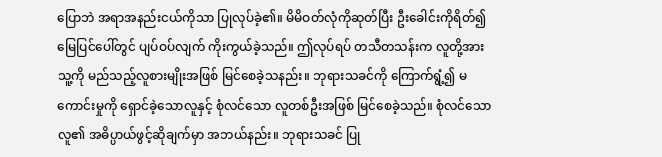ပြောဘဲ အရာအနည်းငယ်ကိုသာ ပြုလုပ်ခဲ့၏။ မိမိဝတ်လုံကိုဆုတ်ပြီး ဦးခေါင်းကိုရိတ်၍ မြေပြင်ပေါ်တွင် ပျပ်ဝပ်လျက် ကိုးကွယ်ခဲ့သည်။ ဤလုပ်ရပ် တသီတသန်းက လူတို့အား သူ့ကို မည်သည့်လူစားမျိုးအဖြစ် မြင်စေခဲ့သနည်း။ ဘုရားသခင်ကို ကြောက်ရွံ့၍ မကောင်းမှုကို ရှောင်ခဲ့သောလူနှင့် စုံလင်သော လူတစ်ဦးအဖြစ် မြင်စေခဲ့သည်။ စုံလင်သောလူ၏ အဓိပ္ပာယ်ဖွင့်ဆိုချက်မှာ အဘယ်နည်း။ ဘုရားသခင် ပြု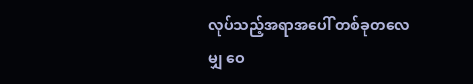လုပ်သည့်အရာအပေါ် တစ်ခုတလေမျှ ဝေ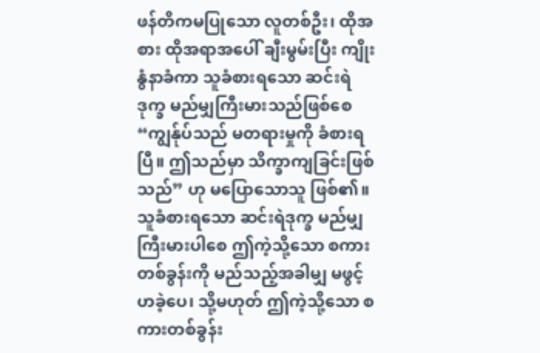ဖန်တိကမပြုသော လူတစ်ဦး၊ ထိုအစား ထိုအရာအပေါ် ချီးမွမ်းပြီး ကျိုးနွံနာခံကာ သူခံစားရသော ဆင်းရဲဒုက္ခ မည်မျှကြီးမားသည်ဖြစ်စေ “ကျွန်ုပ်သည် မတရားမှုကို ခံစားရပြီ။ ဤသည်မှာ သိက္ခာကျခြင်းဖြစ်သည်” ဟု မပြောသောသူ ဖြစ်၏။ သူခံစားရသော ဆင်းရဲဒုက္ခ မည်မျှကြီးမားပါစေ ဤကဲ့သို့သော စကားတစ်ခွန်းကို မည်သည့်အခါမျှ မဖွင့်ဟခဲ့ပေ၊ သို့မဟုတ် ဤကဲ့သို့သော စကားတစ်ခွန်း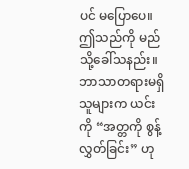ပင် မပြောပေ။ ဤသည်ကို မည်သို့ခေါ်သနည်း။ ဘာသာတရားမရှိသူများက ယင်းကို “အတ္တကို စွန့်လွှတ်ခြင်း” ဟု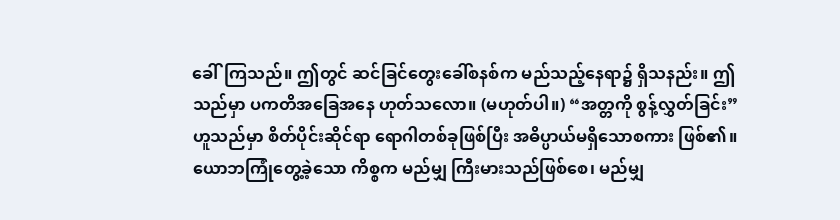ခေါ်ကြသည်။ ဤတွင် ဆင်ခြင်တွေးခေါ်စနစ်က မည်သည့်နေရာ၌ ရှိသနည်း။ ဤသည်မှာ ပကတိအခြေအနေ ဟုတ်သလော။ (မဟုတ်ပါ။) “အတ္တကို စွန့်လွှတ်ခြင်း” ဟူသည်မှာ စိတ်ပိုင်းဆိုင်ရာ ရောဂါတစ်ခုဖြစ်ပြီး အဓိပ္ပာယ်မရှိသောစကား ဖြစ်၏။ ယောဘကြုံတွေ့ခဲ့သော ကိစ္စက မည်မျှ ကြီးမားသည်ဖြစ်စေ၊ မည်မျှ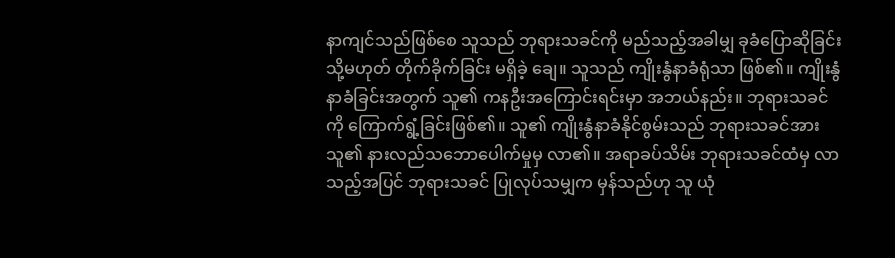နာကျင်သည်ဖြစ်စေ သူသည် ဘုရားသခင်ကို မည်သည့်အခါမျှ ခုခံပြောဆိုခြင်း သို့မဟုတ် တိုက်ခိုက်ခြင်း မရှိခဲ့ ချေ။ သူသည် ကျိုးနွံနာခံရုံသာ ဖြစ်၏။ ကျိုးနွံနာခံခြင်းအတွက် သူ၏ ကနဦးအကြောင်းရင်းမှာ အဘယ်နည်း။ ဘုရားသခင်ကို ကြောက်ရွံ့ခြင်းဖြစ်၏။ သူ၏ ကျိုးနွံနာခံနိုင်စွမ်းသည် ဘုရားသခင်အား သူ၏ နားလည်သဘောပေါက်မှုမှ လာ၏။ အရာခပ်သိမ်း ဘုရားသခင်ထံမှ လာသည့်အပြင် ဘုရားသခင် ပြုလုပ်သမျှက မှန်သည်ဟု သူ ယုံ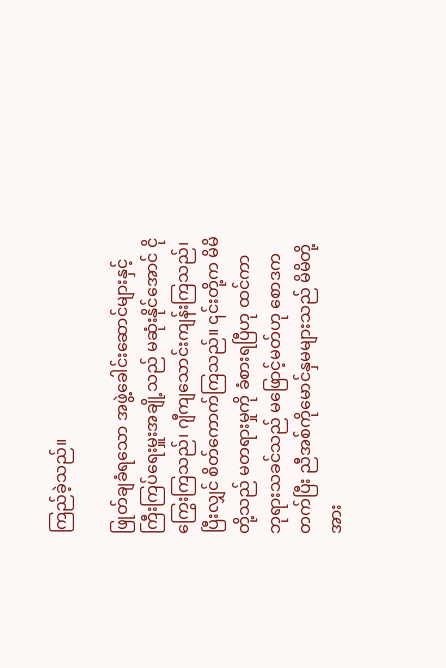ကြည်ခဲ့သည်။

ဖြုတ်ချခံရသော အဖွဲ့ခေါင်း‌ဆောင်များနှင့် ကြီးကြပ်ရေးမှူးအချို့သည် မဆုံးနိုင်အောင် ငိုကြွေးကြသည်၊ ဂျီကျသောင်းကျန်းကြသည်၊ ပြီးလျှင် စိတ်ကောက်ကြသည်။ ၎င်းတို့က မိမိတို့သည် မတရားမှုကို ခံစားရပြီဟု ထင်ကာ ဘုရားသခင်သည် မဖြောင့်မတ်ဟု စောဒကတက်ပြီး ညီအစ်ကိုမောင်နှမများသည် မိမိတို့အား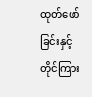ထုတ်ဖော်ခြင်းနှင့် တိုင်ကြား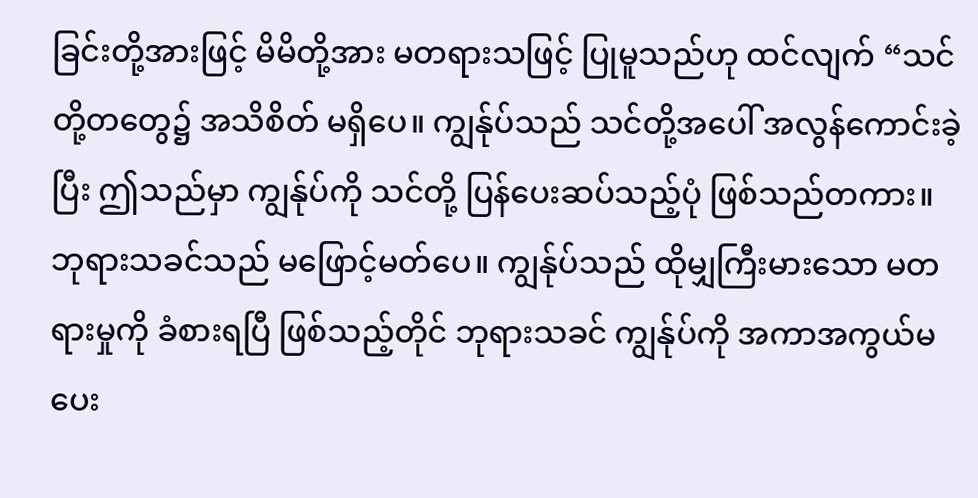ခြင်းတို့အားဖြင့် မိမိတို့အား မတရားသဖြင့် ပြုမူသည်ဟု ထင်လျက် “သင်တို့တတွေ၌ အသိစိတ် မရှိပေ။ ကျွန်ုပ်သည် သင်တို့အပေါ် အလွန်ကောင်းခဲ့ပြီး ဤသည်မှာ ကျွန်ုပ်ကို သင်တို့ ပြန်ပေးဆပ်သည့်ပုံ ဖြစ်သည်တကား။ ဘုရားသခင်သည် မဖြောင့်မတ်ပေ။ ကျွန်ုပ်သည် ထိုမျှကြီးမားသော မတရားမှုကို ခံစားရပြီ ဖြစ်သည့်တိုင် ဘုရားသခင် ကျွန်ုပ်ကို အကာအကွယ်မပေး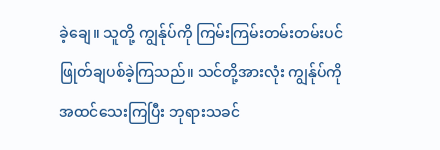ခဲ့ချေ။ သူတို့ ကျွန်ုပ်ကို ကြမ်းကြမ်းတမ်းတမ်းပင် ဖြုတ်ချပစ်ခဲ့ကြသည်။ သင်တို့အားလုံး ကျွန်ုပ်ကို အထင်သေးကြပြီး ဘုရားသခင်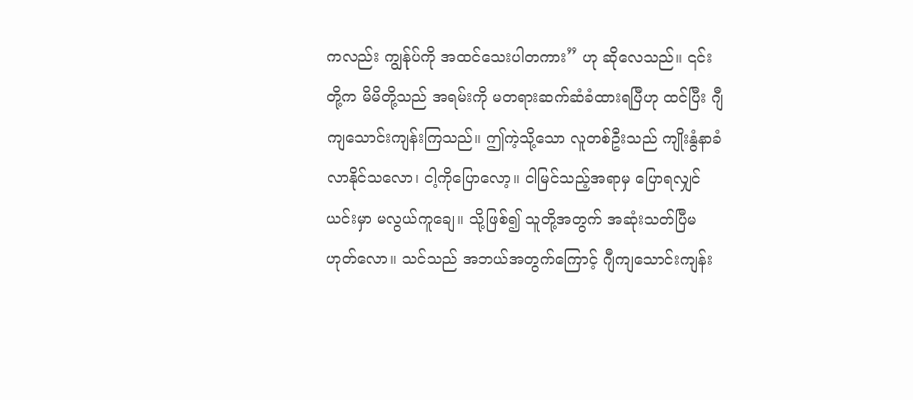ကလည်း ကျွန်ုပ်ကို အထင်သေးပါတကား” ဟု ဆိုလေသည်။ ၎င်းတို့က မိမိတို့သည် အရမ်းကို မတရားဆက်ဆံခံထားရပြီဟု ထင်ပြီး ဂျီကျသောင်းကျန်းကြသည်။ ဤကဲ့သို့သော လူတစ်ဦးသည် ကျိုးနွံနာခံလာနိုင်သလော၊ ငါ့ကိုပြောလော့။ ငါမြင်သည့်အရာမှ ပြောရလျှင် ယင်းမှာ မလွယ်ကူချေ။ သို့ဖြစ်၍ သူတို့အတွက် အဆုံးသတ်ပြီမဟုတ်လော။ သင်သည် အဘယ်အတွက်ကြောင့် ဂျီကျသောင်းကျန်း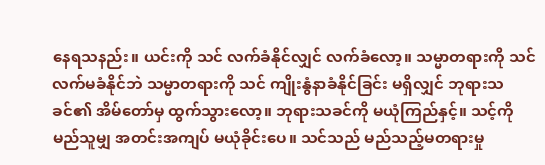နေရသနည်း။ ယင်းကို သင် လက်ခံနိုင်လျှင် လက်ခံလော့။ သမ္မာတရားကို သင် လက်မခံနိုင်ဘဲ သမ္မာတရားကို သင် ကျိုးနွံနာခံနိုင်ခြင်း မရှိလျှင် ဘုရားသခင်၏ အိမ်တော်မှ ထွက်သွားလော့။ ဘုရားသခင်ကို မယုံကြည်နှင့်။ သင့်ကို မည်သူမျှ အတင်းအကျပ် မယုံခိုင်းပေ။ သင်သည် မည်သည့်မတရားမှု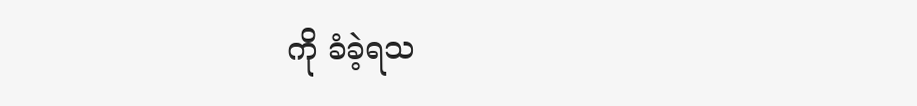ကို ခံခဲ့ရသ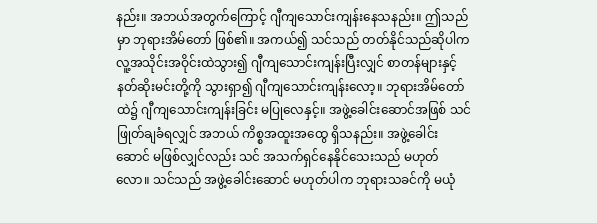နည်း။ အဘယ်အတွက်ကြောင့် ဂျီကျသောင်းကျန်းနေသနည်း။ ဤသည်မှာ ဘုရားအိမ်တော် ဖြစ်၏။ အကယ်၍ သင်သည် တတ်နိုင်သည်ဆိုပါက လူ့အသိုင်းအဝိုင်းထဲသွား၍ ဂျီကျသောင်းကျန်းပြီးလျှင် စာတန်များနှင့် နတ်ဆိုးမင်းတို့ကို သွားရှာ၍ ဂျီကျသောင်းကျန်းလော့။ ဘုရားအိမ်တော်ထဲ၌ ဂျီကျသောင်းကျန်းခြင်း မပြုလေနှင့်။ အဖွဲ့ခေါင်းဆောင်အဖြစ် သင် ဖြုတ်ချခံရလျှင် အဘယ် ကိစ္စအထူးအထွေ ရှိသနည်း။ အဖွဲ့ခေါင်းဆောင် မဖြစ်လျှင်လည်း သင် အသက်ရှင်နေနိုင်သေးသည် မဟုတ်လော။ သင်သည် အဖွဲ့ခေါင်းဆောင် မဟုတ်ပါက ဘုရားသခင်ကို မယုံ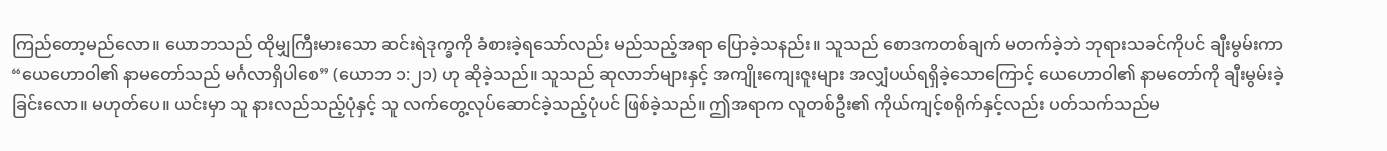ကြည်တော့မည်လော။ ယောဘသည် ထိုမျှကြီးမားသော ဆင်းရဲဒုက္ခကို ခံစားခဲ့ရသော်လည်း မည်သည့်အရာ ပြောခဲ့သနည်း။ သူသည် စောဒကတစ်ချက် မတက်ခဲ့ဘဲ ဘုရားသခင်ကိုပင် ချီးမွမ်းကာ “ယေဟောဝါ၏ နာမတော်သည် မင်္ဂလာရှိပါစေ” (ယောဘ ၁:၂၁) ဟု ဆိုခဲ့သည်။ သူသည် ဆုလာဘ်များနှင့် အကျိုးကျေးဇူးများ အလျှံပယ်ရရှိခဲ့သောကြောင့် ယေဟောဝါ၏ နာမတော်ကို ချီးမွမ်းခဲ့ခြင်းလော။ မဟုတ်ပေ။ ယင်းမှာ သူ နားလည်သည့်ပုံနှင့် သူ လက်တွေ့လုပ်ဆောင်ခဲ့သည့်ပုံပင် ဖြစ်ခဲ့သည်။ ဤအရာက လူတစ်ဦး၏ ကိုယ်ကျင့်စရိုက်နှင့်လည်း ပတ်သက်သည်မ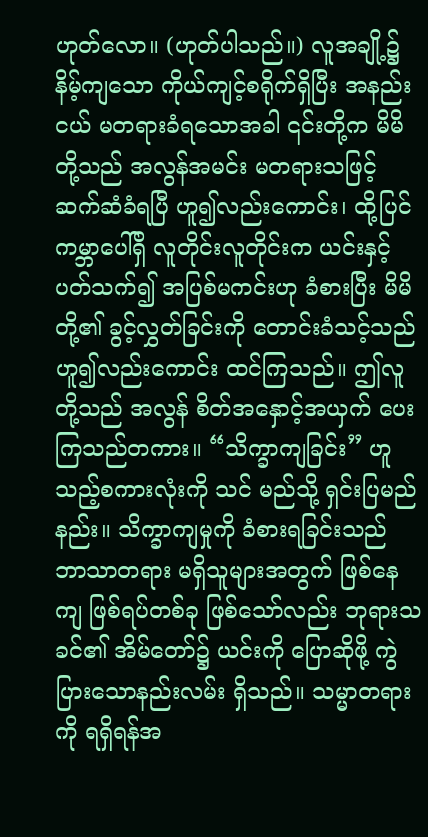ဟုတ်လော။ (ဟုတ်ပါသည်။) လူအချို့၌ နိမ့်ကျသော ကိုယ်ကျင့်စရိုက်ရှိပြီး အနည်းငယ် မတရားခံရသောအခါ ၎င်းတို့က မိမိတို့သည် အလွန်အမင်း မတရားသဖြင့် ဆက်ဆံခံရပြီ ဟူ၍လည်းကောင်း၊ ထို့ပြင် ကမ္ဘာပေါ်ရှိ လူတိုင်းလူတိုင်းက ယင်းနှင့်ပတ်သက်၍ အပြစ်မကင်းဟု ခံစားပြီး မိမိတို့၏ ခွင့်လွှတ်ခြင်းကို တောင်းခံသင့်သည် ဟူ၍လည်းကောင်း ထင်ကြသည်။ ဤလူတို့သည် အလွန် စိတ်အနှောင့်အယှက် ပေးကြသည်တကား။ “သိက္ခာကျခြင်း” ဟူသည့်စကားလုံးကို သင် မည်သို့ ရှင်းပြမည်နည်း။ သိက္ခာကျမှုကို ခံစားရခြင်းသည် ဘာသာတရား မရှိသူများအတွက် ဖြစ်နေကျ ဖြစ်ရပ်တစ်ခု ဖြစ်သော်လည်း ဘုရားသခင်၏ အိမ်တော်၌ ယင်းကို ပြောဆိုဖို့ ကွဲပြားသောနည်းလမ်း ရှိသည်။ သမ္မာတရားကို ရရှိရန်အ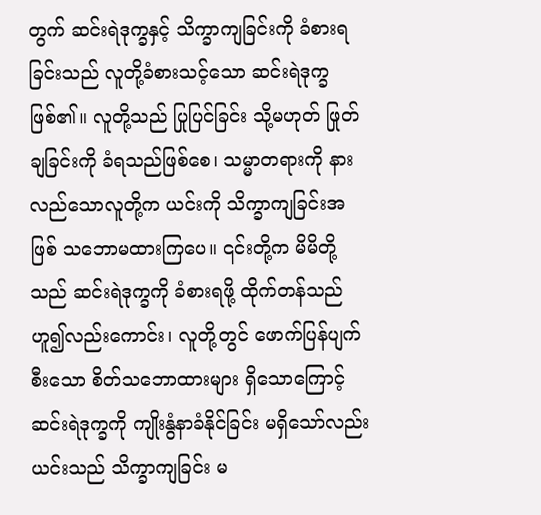တွက် ဆင်းရဲဒုက္ခနှင့် သိက္ခာကျခြင်းကို ခံစားရခြင်းသည် လူတို့ခံစားသင့်သော ဆင်းရဲဒုက္ခဖြစ်၏။ လူတို့သည် ပြုပြင်ခြင်း သို့မဟုတ် ဖြုတ်ချခြင်းကို ခံရသည်ဖြစ်စေ၊ သမ္မာတရားကို နားလည်သောလူတို့က ယင်းကို သိက္ခာကျခြင်းအဖြစ် သဘောမထားကြပေ။ ၎င်းတို့က မိမိတို့သည် ဆင်းရဲဒုက္ခကို ခံစားရဖို့ ထိုက်တန်သည်ဟူ၍လည်းကောင်း၊ လူတို့တွင် ဖောက်ပြန်ပျက်စီးသော စိတ်သဘောထားများ ရှိသောကြောင့် ဆင်းရဲဒုက္ခကို ကျိုးနွံနာခံနိုင်ခြင်း မရှိသော်လည်း ယင်းသည် သိက္ခာကျခြင်း မ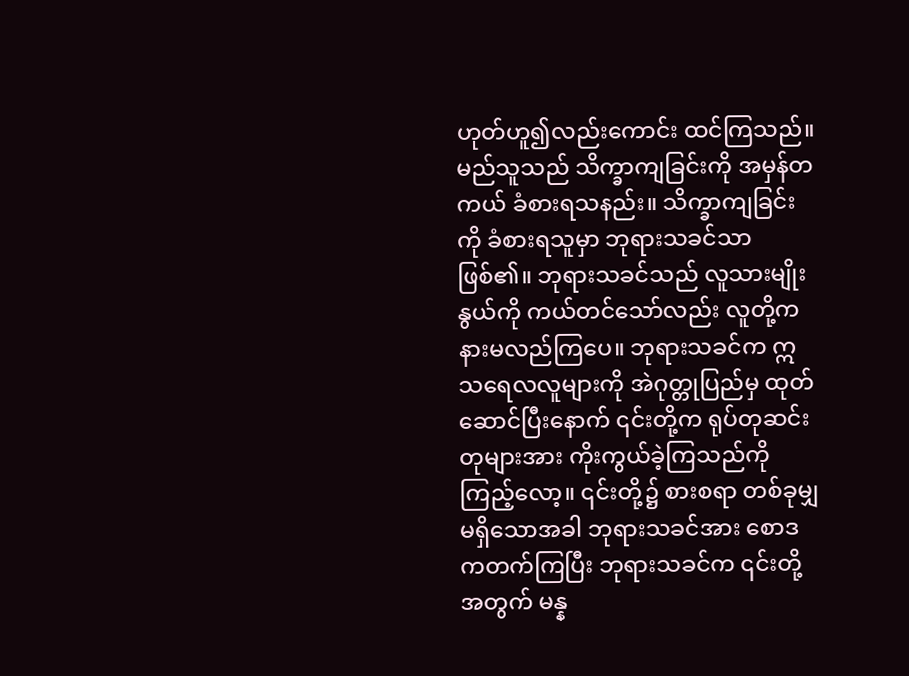ဟုတ်ဟူ၍လည်းကောင်း ထင်ကြသည်။ မည်သူသည် သိက္ခာကျခြင်းကို အမှန်တကယ် ခံစားရသနည်း။ သိက္ခာကျခြင်းကို ခံစားရသူမှာ ဘုရားသခင်သာ ဖြစ်၏။ ဘုရားသခင်သည် လူသားမျိုးနွယ်ကို ကယ်တင်သော်လည်း လူတို့က နားမလည်ကြပေ။ ဘုရားသခင်က ဣသ‌ရေလလူများကို အဲဂုတ္တုပြည်မှ ထုတ်ဆောင်ပြီးနောက် ၎င်းတို့က ရုပ်တုဆင်းတုများအား ကိုးကွယ်ခဲ့ကြသည်ကို ကြည့်လော့။ ၎င်းတို့၌ စားစရာ တစ်ခုမျှ မရှိသောအခါ ဘုရားသခင်အား စောဒကတက်ကြပြီး ဘုရားသခင်က ၎င်းတို့အတွက် မန္န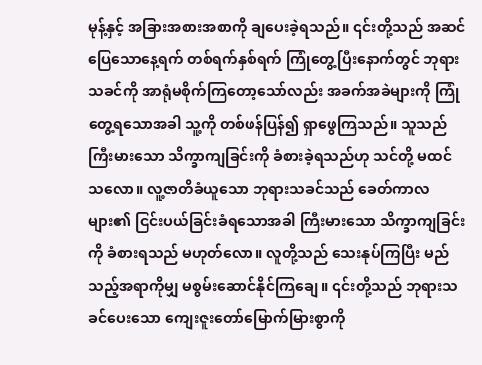မုန့်နှင့် အခြားအစားအစာကို ချပေးခဲ့ရသည်။ ၎င်းတို့သည် အဆင်ပြေသောနေ့ရက် တစ်ရက်နှစ်ရက် ကြုံတွေ့ပြီးနောက်တွင် ဘုရားသခင်ကို အာရုံမစိုက်ကြတော့သော်လည်း အခက်အခဲများကို ကြုံတွေ့ရသောအခါ သူ့ကို တစ်ဖန်ပြန်၍ ရှာဖွေကြသည်။ သူသည် ကြီးမားသော သိက္ခာကျခြင်းကို ခံစားခဲ့ရသည်ဟု သင်တို့ မထင်သလော။ လူ့ဇာတိခံယူသော ဘုရားသခင်သည် ခေတ်ကာလများ၏ ငြင်းပယ်ခြင်းခံရသောအခါ ကြီးမားသော သိက္ခာကျခြင်းကို ခံစားရသည် မဟုတ်လော။ လူတို့သည် သေးနုပ်ကြပြီး မည်သည့်အရာကိုမျှ မစွမ်းဆောင်နိုင်ကြချေ။ ၎င်းတို့သည် ဘုရားသခင်ပေးသော ကျေးဇူးတော်မြောက်မြားစွာကို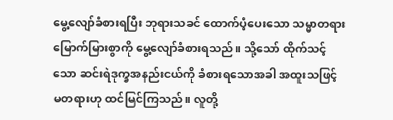မွေ့လျော်ခံစားရပြီး ဘုရားသခင် ထောက်ပံ့ပေးသော သမ္မာတရားမြောက်မြားစွာကို မွေ့လျော်ခံစားရသည်။ သို့သော် ထိုက်သင့်သော ဆင်းရဲဒုက္ခအနည်းငယ်ကို ခံစားရသောအခါ အထူးသဖြင့် မတရားဟု ထင်မြင်ကြသည်။ လူတို့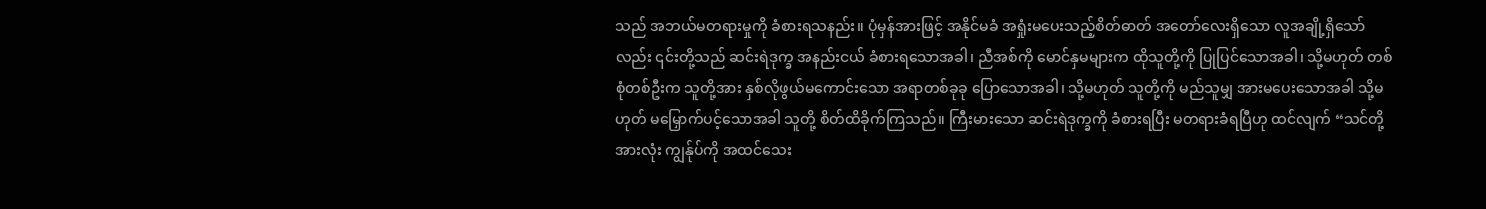သည် အဘယ်မတရားမှုကို ခံစားရသနည်း။ ပုံမှန်အားဖြင့် အနိုင်မခံ အရှုံးမပေးသည့်စိတ်ဓာတ် အတော်လေးရှိသော လူအချို့ရှိသော်လည်း ၎င်းတို့သည် ဆင်းရဲဒုက္ခ အနည်းငယ် ခံစားရသောအခါ၊ ညီအစ်ကို မောင်နှမများက ထိုသူတို့ကို ပြုပြင်သောအခါ၊ သို့မဟုတ် တစ်စုံတစ်ဦးက သူတို့အား နှစ်လိုဖွယ်မကောင်းသော အရာတစ်ခုခု ပြောသောအခါ၊ သို့မဟုတ် သူတို့ကို မည်သူမျှ အားမပေးသောအခါ သို့မဟုတ် မမြှောက်ပင့်သောအခါ သူတို့ စိတ်ထိခိုက်ကြသည်။ ကြီးမားသော ဆင်းရဲဒုက္ခကို ခံစားရပြီး မတရားခံရပြီဟု ထင်လျက် “သင်တို့အားလုံး ကျွန်ုပ်ကို အထင်သေး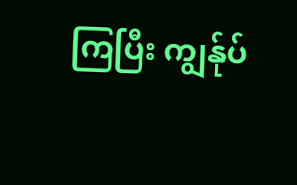ကြပြီး ကျွန်ုပ်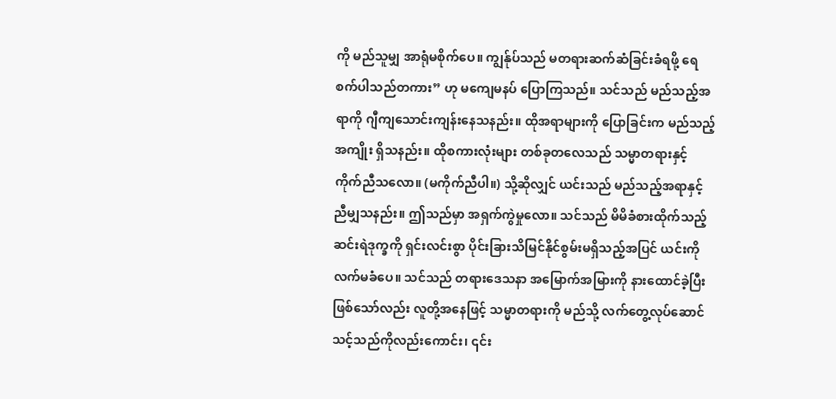ကို မည်သူမျှ အာရုံမစိုက်ပေ။ ကျွန်ုပ်သည် မတရားဆက်ဆံခြင်းခံရဖို့ ရေစက်ပါသည်တကား” ဟု မကျေမနပ် ပြောကြသည်။ သင်သည် မည်သည့်အရာကို ဂျီကျသောင်းကျန်းနေသနည်း။ ထိုအရာများကို ပြောခြင်းက မည်သည့်အကျိုး ရှိသနည်း။ ထိုစကားလုံးများ တစ်ခုတလေသည် သမ္မာတရားနှင့် ကိုက်ညီသလော။ (မကိုက်ညီပါ။) သို့ဆိုလျှင် ယင်းသည် မည်သည့်အရာနှင့် ညီမျှသနည်း။ ဤသည်မှာ အရှက်ကွဲမှုလော။ သင်သည် မိမိခံစားထိုက်သည့် ဆင်းရဲဒုက္ခကို ရှင်းလင်းစွာ ပိုင်းခြားသိမြင်နိုင်စွမ်းမရှိသည့်အပြင် ယင်းကို လက်မခံပေ။ သင်သည် တရားဒေသနာ အမြောက်အမြားကို နားထောင်ခဲ့ပြီး ဖြစ်သော်လည်း လူတို့အနေဖြင့် သမ္မာတရားကို မည်သို့ လက်တွေ့လုပ်‌ဆောင်သင့်သည်ကိုလည်းကောင်း၊ ၎င်း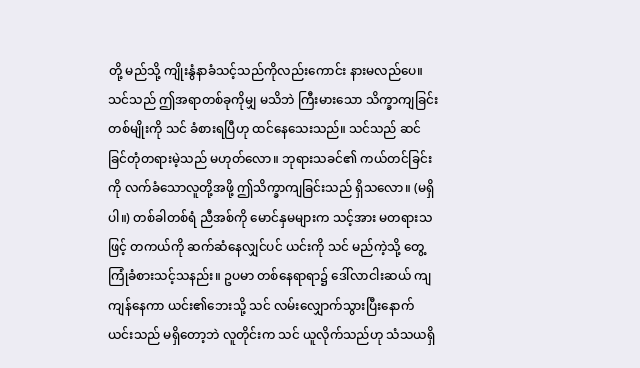တို့ မည်သို့ ကျိုးနွံနာခံသင့်သည်ကိုလည်းကောင်း နားမလည်ပေ။ သင်သည် ဤအရာတစ်ခုကိုမျှ မသိဘဲ ကြီးမားသော သိက္ခာကျခြင်းတစ်မျိုးကို သင် ခံစားရပြီဟု ထင်နေသေးသည်။ သင်သည် ဆင်ခြင်တုံတရားမဲ့သည် မဟုတ်လော။ ဘုရားသခင်၏ ကယ်တင်ခြင်းကို လက်ခံသောလူတို့အဖို့ ဤသိက္ခာကျခြင်းသည် ရှိသလော။ (မရှိပါ။) တစ်ခါတစ်ရံ ညီအစ်ကို မောင်နှမများက သင့်အား မတရားသဖြင့် တကယ်ကို ဆက်ဆံနေလျှင်ပင် ယင်းကို သင် မည်ကဲ့သို့ တွေ့ကြုံခံစားသင့်သနည်း။ ဥပမာ တစ်နေရာရာ၌ ဒေါ်လာငါးဆယ် ကျကျန်နေကာ ယင်း၏ဘေးသို့ သင် လမ်းလျှောက်သွားပြီးနောက် ယင်းသည် မရှိတော့ဘဲ လူတိုင်းက သင် ယူလိုက်သည်ဟု သံသယရှိ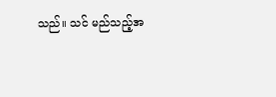သည်။ သင် မည်သည့်အ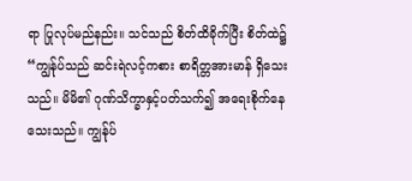ရာ ပြုလုပ်မည်နည်း။ သင်သည် စိတ်ထိခိုက်ပြီး စိတ်ထဲ၌ “ကျွန်ုပ်သည် ဆင်းရဲလင့်ကစား စာရိတ္တအားမာန် ရှိသေးသည်။ မိမိ၏ ဂုဏ်သိက္ခာနှင့်ပတ်သက်၍ အရေးစိုက်နေသေးသည်။ ကျွန်ုပ်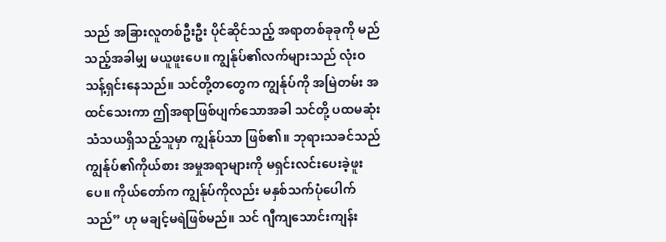သည် အခြားလူတစ်ဦးဦး ပိုင်ဆိုင်သည့် အရာတစ်ခုခုကို မည်သည့်အခါမျှ မယူဖူးပေ။ ကျွန်ုပ်၏လက်များသည် လုံးဝ သန့်ရှင်းနေသည်။ သင်တို့တတွေက ကျွန်ုပ်ကို အမြဲတမ်း အထင်သေးကာ ဤအရာဖြစ်ပျက်သောအခါ သင်တို့ ပထမဆုံး သံသယရှိသည့်သူမှာ ကျွန်ုပ်သာ ဖြစ်၏။ ဘုရားသခင်သည် ကျွန်ုပ်၏ကိုယ်စား အမှုအရာများကို မရှင်းလင်းပေးခဲ့ဖူးပေ။ ကိုယ်တော်က ကျွန်ုပ်ကိုလည်း မနှစ်သက်ပုံပေါက်သည်” ဟု မချင့်မရဲဖြစ်မည်။ သင် ဂျီကျသောင်းကျန်း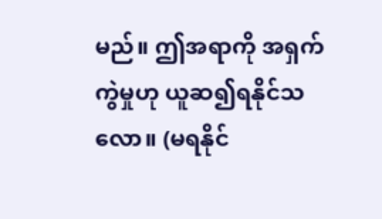မည်။ ဤအရာကို အရှက်ကွဲမှုဟု ယူဆ၍ရနိုင်သလော။ (မရနိုင်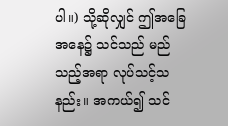ပါ။) သို့ဆိုလျှင် ဤအခြေအနေ၌ သင်သည် မည်သည့်အရာ လုပ်သင့်သနည်း။ အကယ်၍ သင်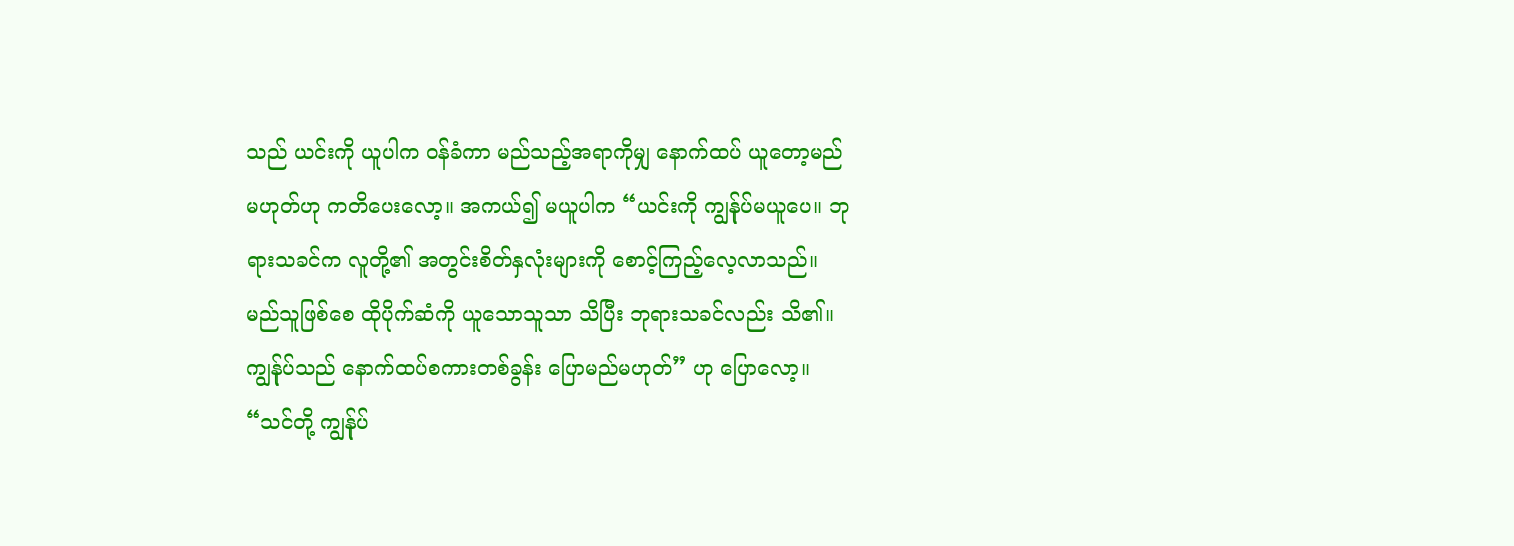သည် ယင်းကို ယူပါက ဝန်ခံကာ မည်သည့်အရာကိုမျှ နောက်ထပ် ယူတော့မည်မဟုတ်ဟု ကတိပေးလော့။ အကယ်၍ မယူပါက “ယင်းကို ကျွန်ုပ်မယူပေ။ ဘုရားသခင်က လူတို့၏ အတွင်းစိတ်နှလုံးများကို စောင့်ကြည့်လေ့လာသည်။ မည်သူဖြစ်စေ ထိုပိုက်ဆံကို ယူသောသူသာ သိပြီး ဘုရားသခင်လည်း သိ၏။ ကျွန်ုပ်သည် နောက်ထပ်စကားတစ်ခွန်း ပြောမည်မဟုတ်” ဟု ပြောလော့။ “သင်တို့ ကျွန်ုပ်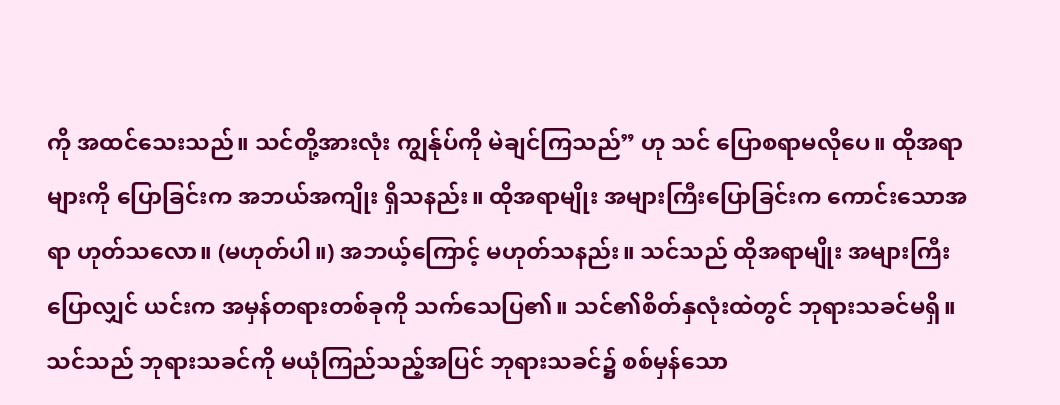ကို အထင်သေးသည်။ သင်တို့အားလုံး ကျွန်ုပ်ကို မဲချင်ကြသည်” ဟု သင် ပြောစရာမလိုပေ။ ထိုအရာများကို ပြောခြင်းက အဘယ်အကျိုး ရှိသနည်း။ ထိုအရာမျိုး အများကြီးပြောခြင်းက ကောင်းသောအရာ ဟုတ်သလော။ (မဟုတ်ပါ။) အဘယ့်ကြောင့် မဟုတ်သနည်း။ သင်သည် ထိုအရာမျိုး အများကြီးပြောလျှင် ယင်းက အမှန်တရားတစ်ခုကို သက်သေပြ၏။ သင်၏စိတ်နှလုံးထဲတွင် ဘုရားသခင်မရှိ။ သင်သည် ဘုရားသခင်ကို မယုံကြည်သည့်အပြင် ဘုရားသခင်၌ စစ်မှန်သော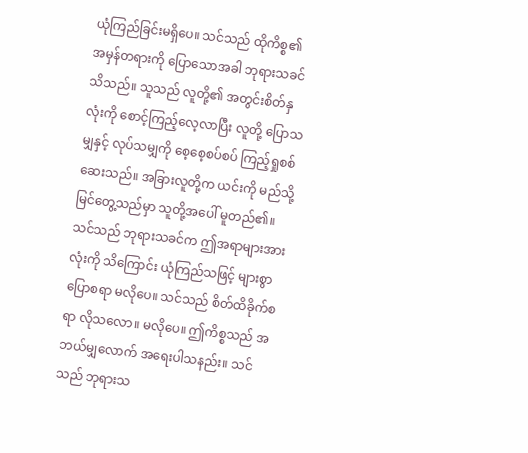ယုံကြည်ခြင်းမရှိပေ။ သင်သည် ထိုကိစ္စ၏ အမှန်တရားကို ပြောသောအခါ ဘုရားသခင် သိသည်။ သူသည် လူတို့၏ အတွင်းစိတ်နှလုံးကို စောင့်ကြည့်လေ့လာပြီး လူတို့ ပြောသမျှနှင့် လုပ်သမျှကို စေ့စေ့စပ်စပ် ကြည့်ရှုစစ်ဆေးသည်။ အခြားလူတို့က ယင်းကို မည်သို့ မြင်တွေ့သည်မှာ သူတို့အပေါ် မူတည်၏။ သင်သည် ဘုရားသခင်က ဤအရာများအားလုံးကို သိကြောင်း ယုံကြည်သဖြင့် များစွာပြောစရာ မလိုပေ။ သင်သည် စိတ်ထိခိုက်စရာ လိုသလော။ မလိုပေ။ ဤကိစ္စသည် အဘယ်မျှလောက် အရေးပါသနည်း။ သင်သည် ဘုရားသ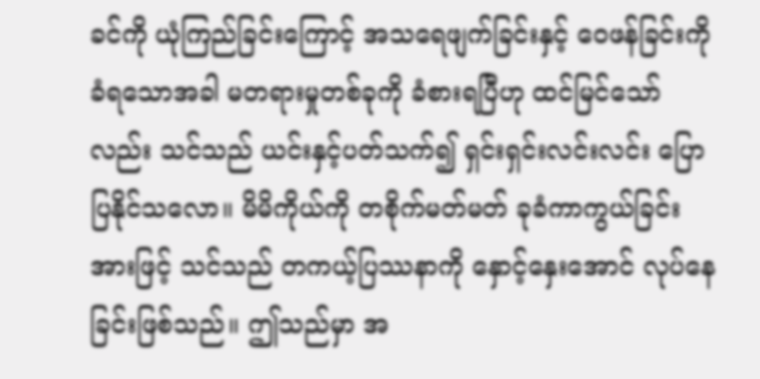ခင်ကို ယုံကြည်ခြင်းကြောင့် အသရေဖျက်ခြင်းနှင့် ဝေဖန်ခြင်းကို ခံရသောအခါ မတရားမှုတစ်ခုကို ခံစားရပြီဟု ထင်မြင်သော်လည်း သင်သည် ယင်းနှင့်ပတ်သက်၍ ရှင်းရှင်းလင်းလင်း ပြောပြနိုင်သလော။ မိမိကိုယ်ကို တစိုက်မတ်မတ် ခုခံကာကွယ်ခြင်းအားဖြင့် သင်သည် တကယ့်ပြဿနာကို နှောင့်နှေးအောင် လုပ်နေခြင်းဖြစ်သည်။ ဤသည်မှာ အ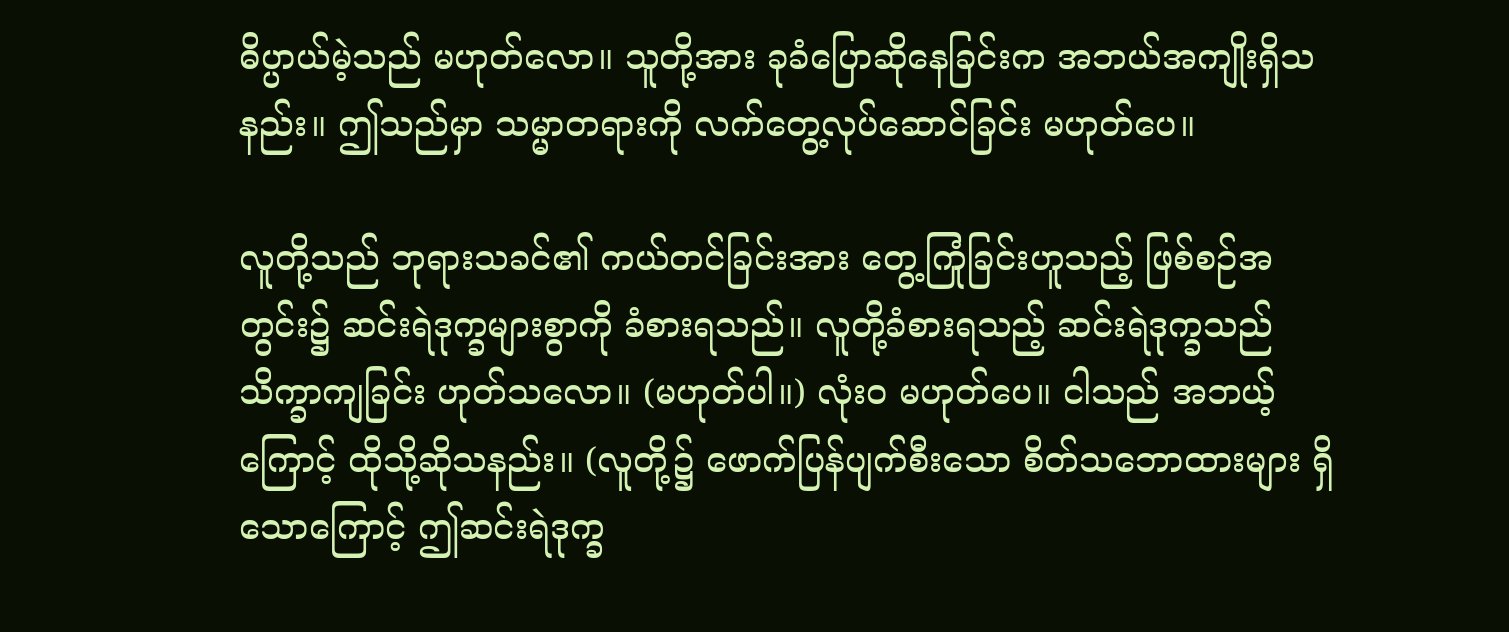ဓိပ္ပာယ်မဲ့သည် မဟုတ်လော။ သူတို့အား ခုခံပြောဆိုနေခြင်းက အဘယ်အကျိုးရှိသနည်း။ ဤသည်မှာ သမ္မာတရားကို လက်တွေ့လုပ်ဆောင်ခြင်း မဟုတ်ပေ။

လူတို့သည် ဘုရားသခင်၏ ကယ်တင်ခြင်းအား တွေ့ကြုံခြင်းဟူသည့် ဖြစ်စဉ်အတွင်း၌ ဆင်းရဲဒုက္ခများစွာကို ခံစားရသည်။ လူတို့ခံစားရသည့် ဆင်းရဲဒုက္ခသည် သိက္ခာကျခြင်း ဟုတ်သလော။ (မဟုတ်ပါ။) လုံးဝ မဟုတ်ပေ။ ငါသည် အဘယ့်ကြောင့် ထိုသို့ဆိုသနည်း။ (လူတို့၌ ဖောက်ပြန်ပျက်စီးသော စိတ်သ‌ဘောထားများ ရှိသောကြောင့် ဤဆင်းရဲဒုက္ခ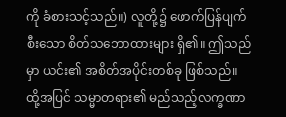ကို ခံစားသင့်သည်။) လူတို့၌ ဖောက်ပြန်ပျက်စီးသော စိတ်သဘောထားများ ရှိ၏။ ဤသည်မှာ ယင်း၏ အစိတ်အပိုင်းတစ်ခု ဖြစ်သည်။ ထို့အပြင် သမ္မာတရား၏ မည်သည့်လက္ခဏာ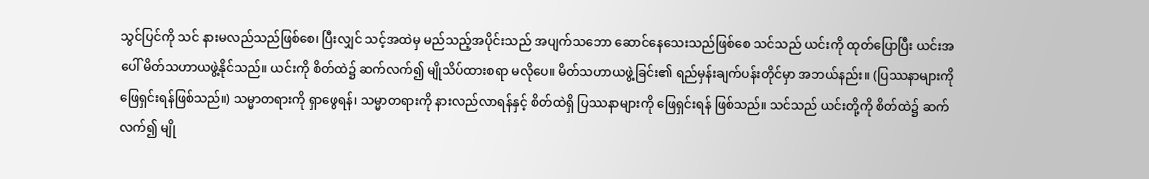သွင်ပြင်ကို သင် နားမလည်သည်ဖြစ်စေ၊ ပြီးလျှင် သင့်အထဲမှ မည်သည့်အပိုင်းသည် အပျက်သဘော ဆောင်နေသေးသည်ဖြစ်စေ သင်သည် ယင်းကို ထုတ်ပြောပြီး ယင်းအပေါ် မိတ်သဟာယဖွဲ့နိုင်သည်။ ယင်းကို စိတ်ထဲ၌ ဆက်လက်၍ မျိုသိပ်ထားစရာ မလိုပေ။ မိတ်သဟာယဖွဲ့ခြင်း၏ ရည်မှန်းချက်ပန်းတိုင်မှာ အဘယ်နည်း။ (ပြဿနာများကို ဖြေရှင်းရန်ဖြစ်သည်။) သမ္မာတရားကို ရှာဖွေရန်၊ သမ္မာတရားကို နားလည်လာရန်နှင့် စိတ်ထဲရှိ ပြဿနာများကို ဖြေရှင်းရန် ဖြစ်သည်။ သင်သည် ယင်းတို့ကို စိတ်ထဲ၌ ဆက်လက်၍ မျို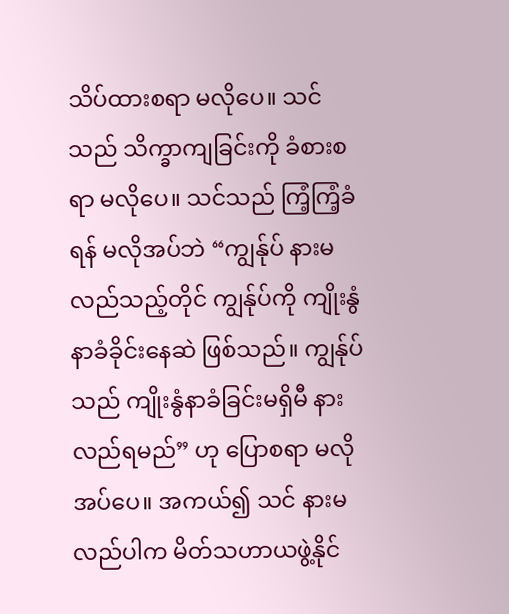သိပ်ထားစရာ မလိုပေ။ သင်သည် သိက္ခာကျခြင်းကို ခံစားစရာ မလိုပေ။ သင်သည် ကြံ့ကြံ့ခံရန် မလိုအပ်ဘဲ “ကျွန်ုပ် နားမလည်သည့်တိုင် ကျွန်ုပ်ကို ကျိုးနွံနာခံခိုင်းနေဆဲ ဖြစ်သည်။ ကျွန်ုပ်သည် ကျိုးနွံနာခံခြင်းမရှိမီ နားလည်ရမည်” ဟု ပြောစရာ မလိုအပ်ပေ။ အကယ်၍ သင် နားမလည်ပါက မိတ်သဟာယဖွဲ့နိုင်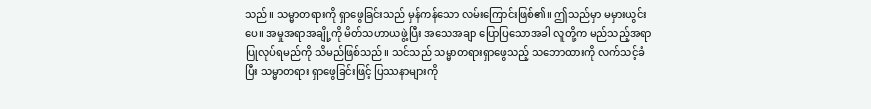သည်။ သမ္မာတရားကို ရှာဖွေခြင်းသည် မှန်ကန်သော လမ်းကြောင်းဖြစ်၏။ ဤသည်မှာ မမှားယွင်းပေ။ အမှုအရာအချို့ကို မိတ်သဟာယဖွဲ့ပြီး အသေအချာ ပြောပြသောအခါ လူတို့က မည်သည့်အရာ ပြုလုပ်ရမည်ကို သိမည်ဖြစ်သည်။ သင်သည် သမ္မာတရားရှာဖွေသည့် သဘောထားကို လက်သင့်ခံပြီး သမ္မာတရား ရှာဖွေခြင်းဖြင့် ပြဿနာများကို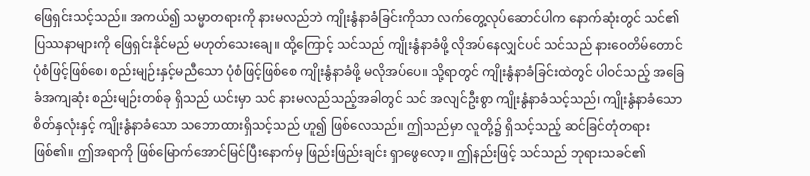ဖြေရှင်းသင့်သည်။ အကယ်၍ သမ္မာတရားကို နားမလည်ဘဲ ကျိုးနွံနာခံခြင်းကိုသာ လက်တွေ့လုပ်ဆောင်ပါက နောက်ဆုံးတွင် သင်၏ ပြဿနာများကို ဖြေရှင်းနိုင်မည် မဟုတ်သေးချေ။ ထို့ကြောင့် သင်သည် ကျိုးနွံနာခံဖို့ လိုအပ်နေလျှင်ပင် သင်သည် နားဝေတိမ်တောင်ပုံစံဖြင့်ဖြစ်စေ၊ စည်းမျဉ်းနှင့်မညီသော ပုံစံဖြင့်ဖြစ်စေ ကျိုးနွံနာခံဖို့ မလိုအပ်ပေ။ သို့ရာတွင် ကျိုးနွံနာခံခြင်းထဲတွင် ပါဝင်သည့် အခြေခံအကျဆုံး စည်းမျဉ်းတစ်ခု ရှိသည် ယင်းမှာ သင် နားမလည်သည့်အခါတွင် သင် အလျင်ဦးစွာ ကျိုးနွံနာခံသင့်သည်၊ ကျိုးနွံနာခံသော စိတ်နှလုံးနှင့် ကျိုးနွံနာခံသော သဘောထားရှိသင့်သည် ဟူ၍ ဖြစ်လေသည်။ ဤသည်မှာ လူတို့၌ ရှိသင့်သည့် ဆင်ခြင်တုံတရား ဖြစ်၏။ ဤအရာကို ဖြစ်မြောက်အောင်မြင်ပြီးနောက်မှ ဖြည်းဖြည်းချင်း ရှာဖွေ‌လော့။ ဤနည်းဖြင့် သင်သည် ဘုရားသခင်၏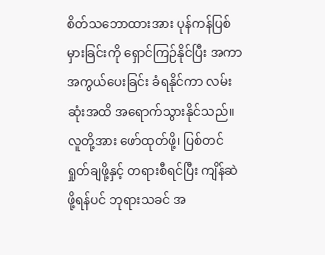စိတ်သဘောထားအား ပုန်ကန်ပြစ်မှားခြင်းကို ရှောင်ကြဉ်နိုင်ပြီး အကာအကွယ်ပေးခြင်း ခံရနိုင်ကာ လမ်းဆုံးအထိ အရောက်သွားနိုင်သည်။ လူတို့အား ဖော်ထုတ်ဖို့၊ ပြစ်တင်ရှုတ်ချဖို့နှင့် တရားစီရင်ပြီး ကျိန်ဆဲဖို့ရန်ပင် ဘုရားသခင် အ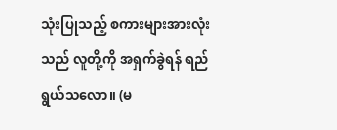သုံးပြုသည့် စကားများအားလုံးသည် လူတို့ကို အရှက်ခွဲရန် ရည်ရွယ်သလော။ (မ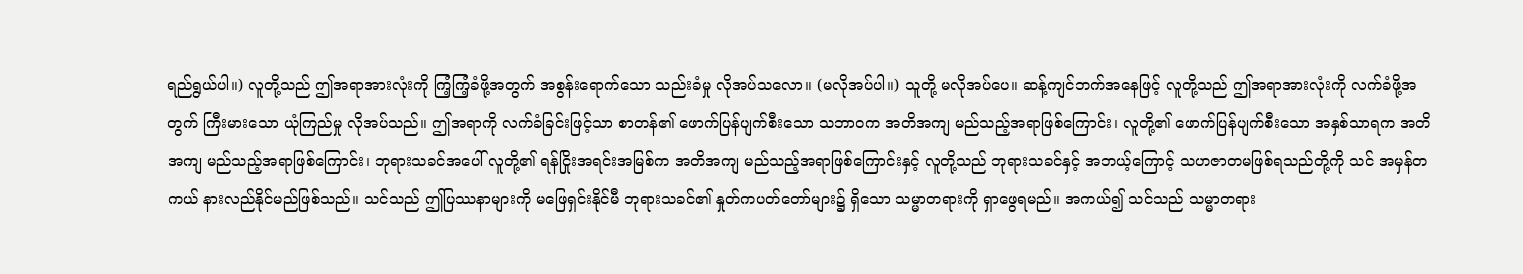ရည်ရွယ်ပါ။) လူတို့သည် ဤအရာအားလုံးကို ကြံ့ကြံ့ခံဖို့အတွက် အစွန်းရောက်သော သည်းခံမှု လိုအပ်သလော။ (မလိုအပ်ပါ။) သူတို့ မလိုအပ်ပေ။ ဆန့်ကျင်ဘက်အနေဖြင့် လူတို့သည် ဤအရာအားလုံးကို လက်ခံဖို့အတွက် ကြီးမားသော ယုံကြည်မှု လိုအပ်သည်။ ဤအရာကို လက်ခံခြင်းဖြင့်သာ စာတန်၏ ဖောက်ပြန်ပျက်စီးသော သဘာဝက အတိအကျ မည်သည့်အရာဖြစ်ကြောင်း၊ လူတို့၏ ဖောက်ပြန်ပျက်စီးသော အနှစ်သာရက အတိအကျ မည်သည့်အရာဖြစ်ကြောင်း၊ ဘုရားသခင်အ‌ပေါ် လူတို့၏ ရန်ငြိုးအရင်းအမြစ်က အတိအကျ မည်သည့်အရာဖြစ်ကြောင်းနှင့် လူတို့သည် ဘုရားသခင်နှင့် အဘယ့်ကြောင့် သဟဇာတမဖြစ်ရသည်တို့ကို သင် အမှန်တကယ် နားလည်နိုင်မည်ဖြစ်သည်။ သင်သည် ဤပြဿနာများကို မဖြေရှင်းနိုင်မီ ဘုရားသခင်၏ နှုတ်ကပတ်တော်များ၌ ရှိသော သမ္မာတရားကို ရှာဖွေရမည်။ အကယ်၍ သင်သည် သမ္မာတရား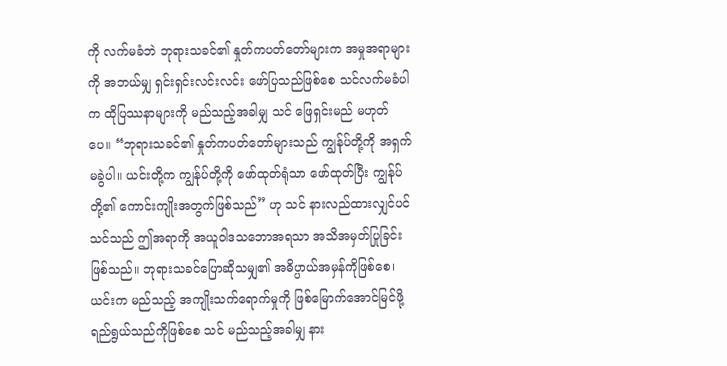ကို လက်မခံဘဲ ဘုရားသခင်၏ နှုတ်ကပတ်တော်များက အမှုအရာများကို အဘယ်မျှ ရှင်းရှင်းလင်းလင်း ဖော်ပြသည်ဖြစ်စေ သင်လက်မခံပါက ထိုပြဿနာများကို မည်သည့်အခါမျှ သင် ဖြေရှင်းမည် မဟုတ်ပေ။ “ဘုရားသခင်၏ နှုတ်ကပတ်တော်များသည် ကျွန်ုပ်တို့ကို အရှက်မခွဲပါ။ ယင်းတို့က ကျွန်ုပ်တို့ကို ဖော်ထုတ်ရုံသာ ဖော်ထုတ်ပြီး ကျွန်ုပ်တို့၏ ကောင်းကျိုးအတွက်ဖြစ်သည်” ဟု သင် နားလည်ထားလျှင်ပင် သင်သည် ဤအရာကို အယူဝါဒသဘောအရသာ အသိအမှတ်ပြုခြင်း ဖြစ်သည်။ ဘုရားသခင်ပြောဆိုသမျှ၏ အဓိပ္ပာယ်အမှန်ကိုဖြစ်စေ၊ ယင်းက မည်သည့် အကျိုးသက်ရောက်မှုကို ဖြစ်မြောက်အောင်မြင်ဖို့ ရည်ရွယ်သည်ကိုဖြစ်စေ သင် မည်သည့်အခါမျှ နား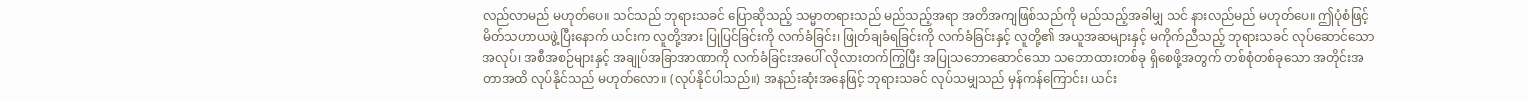လည်လာမည် မဟုတ်ပေ။ သင်သည် ဘုရားသခင် ပြောဆိုသည့် သမ္မာတရားသည် မည်သည့်အရာ အတိအကျဖြစ်သည်ကို မည်သည့်အခါမျှ သင် နားလည်မည် မဟုတ်ပေ။ ဤပုံစံဖြင့် မိတ်သဟာယဖွဲ့ပြီးနောက် ယင်းက လူတို့အား ပြုပြင်ခြင်းကို လက်ခံခြင်း၊ ဖြုတ်ချခံရခြင်းကို လက်ခံခြင်းနှင့် လူတို့၏ အယူအဆများနှင့် မကိုက်ညီသည့် ဘုရားသခင် လုပ်‌ဆောင်သော အလုပ်၊ အစီအစဉ်များနှင့် အချုပ်အခြာအာဏာကို လက်ခံခြင်းအပေါ် လိုလားတက်ကြွပြီး အပြုသဘောဆောင်သော သဘောထားတစ်ခု ရှိစေဖို့အတွက် တစ်စုံတစ်ခုသော အတိုင်းအတာအထိ လုပ်နိုင်သည် မဟုတ်လော။ (လုပ်နိုင်ပါသည်။) အနည်းဆုံးအနေဖြင့် ဘုရားသခင် လုပ်သမျှသည် မှန်ကန်ကြောင်း၊ ယင်း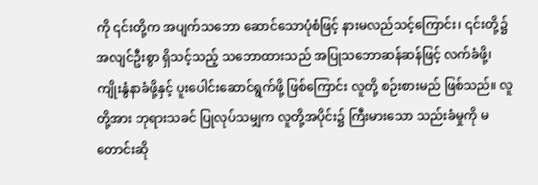ကို ၎င်းတို့က အပျက်သဘော ‌ဆောင်သောပုံစံဖြင့် နားမလည်သင့်ကြောင်း၊ ၎င်းတို့၌ အလျင်ဦးစွာ ရှိသင့်သည့် သဘောထားသည် အပြုသဘောဆန်ဆန်ဖြင့် လက်ခံဖို့၊ ကျိုးနွံနာခံဖို့နှင့် ပူးပေါင်းဆောင်ရွက်ဖို့ ဖြစ်ကြောင်း လူတို့ စဉ်းစားမည် ဖြစ်သည်။ လူတို့အား ဘုရားသခင် ပြုလုပ်သမျှက လူတို့အပိုင်း၌ ကြီးမားသော သည်းခံမှုကို မတောင်းဆို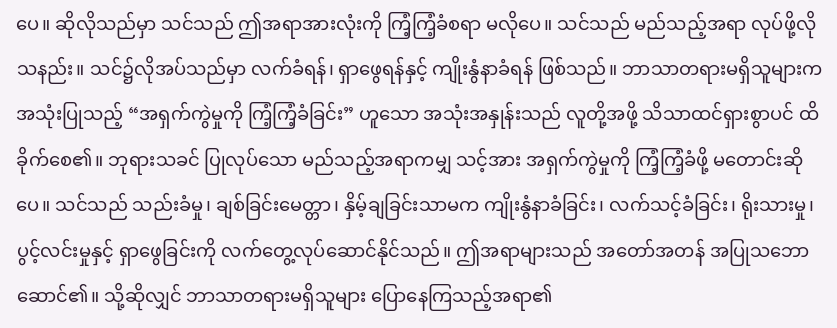ပေ။ ဆိုလိုသည်မှာ သင်သည် ဤအရာအားလုံးကို ကြံ့ကြံ့ခံစရာ မလိုပေ။ သင်သည် မည်သည့်အရာ လုပ်ဖို့လိုသနည်း။ သင်၌လိုအပ်သည်မှာ လက်ခံရန်၊ ရှာဖွေရန်နှင့် ကျိုးနွံနာခံရန် ဖြစ်သည်။ ဘာသာတရားမရှိသူများက အသုံးပြုသည့် “အရှက်ကွဲမှုကို ကြံ့ကြံ့ခံခြင်း” ဟူသော အသုံးအနှုန်းသည် လူတို့အဖို့ သိသာထင်ရှားစွာပင် ထိခိုက်စေ၏။ ဘုရားသခင် ပြုလုပ်သော မည်သည့်အရာကမျှ သင့်အား အရှက်ကွဲမှုကို ကြံ့ကြံ့ခံဖို့ မတောင်းဆိုပေ။ သင်သည် သည်းခံမှု၊ ချစ်ခြင်းမေတ္တာ၊ နှိမ့်ချခြင်းသာမက ကျိုးနွံနာခံခြင်း၊ လက်သင့်ခံခြင်း၊ ရိုးသားမှု၊ ပွင့်လင်းမှုနှင့် ရှာဖွေခြင်းကို လက်တွေ့လုပ်ဆောင်နိုင်သည်။ ဤအရာများသည် အတော်အတန် အပြုသဘောဆောင်၏။ သို့ဆိုလျှင် ဘာသာတရားမရှိသူများ ပြောနေကြသည့်အရာ၏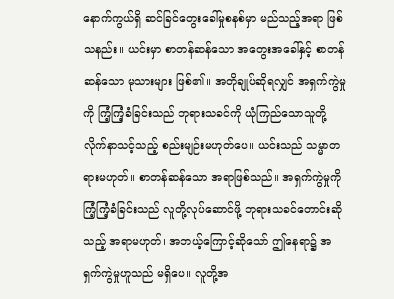နောက်ကွယ်ရှိ ဆင်ခြင်တွေးခေါ်မှုစနစ်မှာ မည်သည့်အရာ ဖြစ်သနည်း။ ယင်းမှာ စာတန်ဆန်သော အတွေးအခေါ်နှင့် စာတန်ဆန်သော မုသားများ ဖြစ်၏။ အတိုချုပ်ဆိုရလျှင် အရှက်ကွဲမှုကို ကြံ့ကြံ့ခံခြင်းသည် ဘုရားသခင်ကို ယုံကြည်သောသူတို့ လိုက်နာသင့်သည့် စည်းမျဉ်းမဟုတ်ပေ။ ယင်းသည် သမ္မာတရားမဟုတ်။ စာတန်ဆန်သော အရာဖြစ်သည်။ အရှက်ကွဲမှုကို ကြံ့ကြံ့ခံခြင်းသည် လူတို့လုပ်ဆောင်ဖို့ ဘုရားသခင်တောင်းဆိုသည့် အရာမဟုတ်၊ အဘယ့်ကြောင့်ဆိုသော် ဤနေရာ၌ အရှက်ကွဲမှုဟူသည် မရှိပေ။ လူတို့အ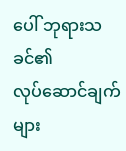ပေါ် ဘုရားသခင်၏ လုပ်‌ဆောင်ချက်များ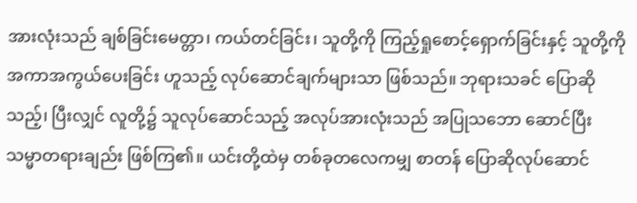အားလုံးသည် ချစ်ခြင်းမေတ္တာ၊ ကယ်တင်ခြင်း၊ သူတို့ကို ကြည့်ရှုစောင့်ရှောက်ခြင်းနှင့် သူတို့ကို အကာအကွယ်ပေးခြင်း ဟူသည့် လုပ်ဆောင်ချက်များသာ ဖြစ်သည်။ ဘုရားသခင် ပြောဆိုသည့်၊ ပြီးလျှင် လူတို့၌ သူလုပ်ဆောင်သည့် အလုပ်အားလုံးသည် အပြုသ‌ဘော ဆောင်ပြီး သမ္မာတရားချည်း ဖြစ်ကြ၏။ ယင်းတို့ထဲမှ တစ်ခုတလေကမျှ စာတန် ပြောဆိုလုပ်ဆောင်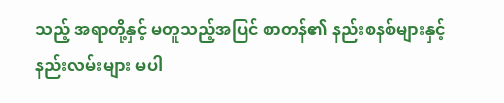သည့် အရာတို့နှင့် မတူသည့်အပြင် စာတန်၏ နည်းစနစ်များနှင့် နည်းလမ်းများ မပါ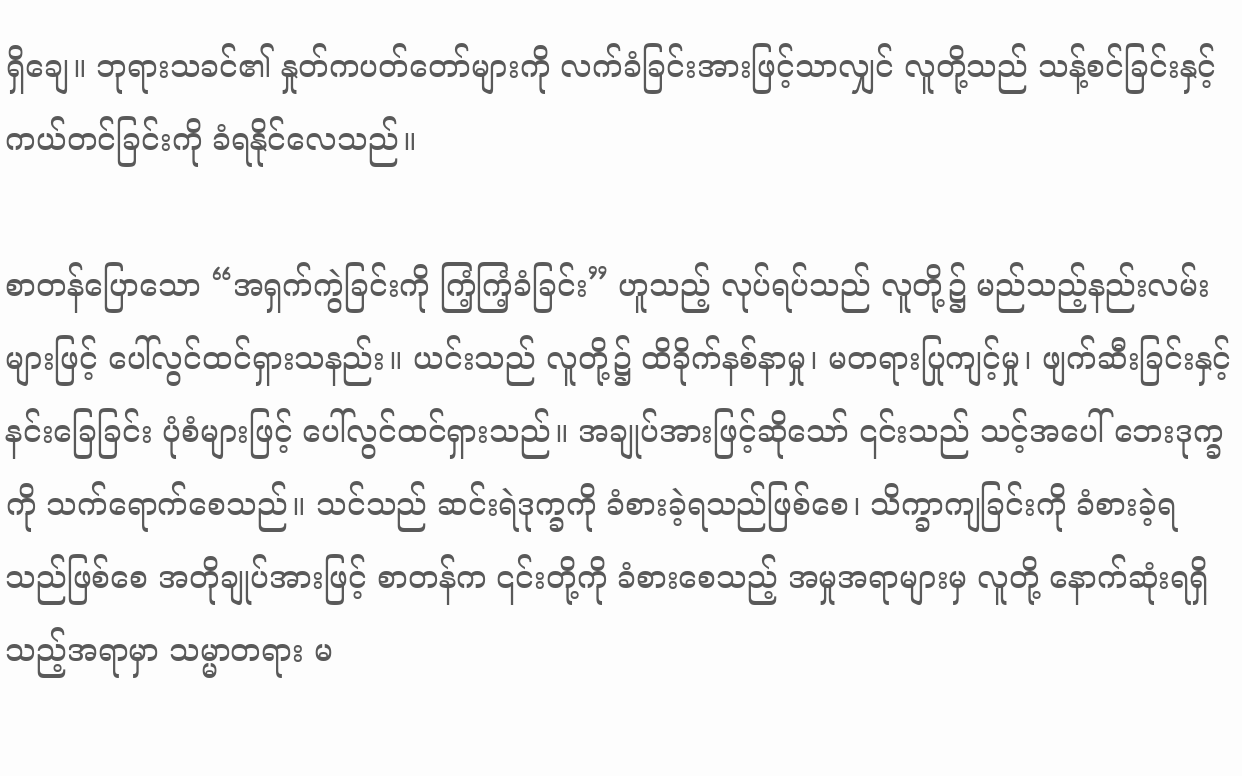ရှိချေ။ ဘုရားသခင်၏ နှုတ်ကပတ်တော်များကို လက်ခံခြင်းအားဖြင့်သာလျှင် လူတို့သည် သန့်စင်ခြင်းနှင့် ကယ်တင်ခြင်းကို ခံရနိုင်လေသည်။

စာတန်ပြောသော “အရှက်ကွဲခြင်းကို ကြံ့ကြံ့ခံခြင်း” ဟူသည့် လုပ်ရပ်သည် လူတို့၌ မည်သည့်နည်းလမ်းများဖြင့် ပေါ်လွင်ထင်ရှားသနည်း။ ယင်းသည် လူတို့၌ ထိခိုက်နစ်နာမှု၊ မတရားပြုကျင့်မှု၊ ဖျက်ဆီးခြင်းနှင့် နင်းခြေခြင်း ပုံစံများဖြင့် ပေါ်လွင်ထင်ရှားသည်။ အချုပ်အားဖြင့်ဆိုသော် ၎င်းသည် သင့်အပေါ် ဘေးဒုက္ခကို သက်ရောက်စေသည်။ သင်သည် ဆင်းရဲဒုက္ခကို ခံစားခဲ့ရသည်ဖြစ်စေ၊ သိက္ခာကျခြင်းကို ခံစားခဲ့ရသည်ဖြစ်စေ အတိုချုပ်အားဖြင့် စာတန်က ၎င်းတို့ကို ခံစားစေသည့် အမှုအရာများမှ လူတို့ နောက်ဆုံးရရှိသည့်အရာမှာ သမ္မာတရား မ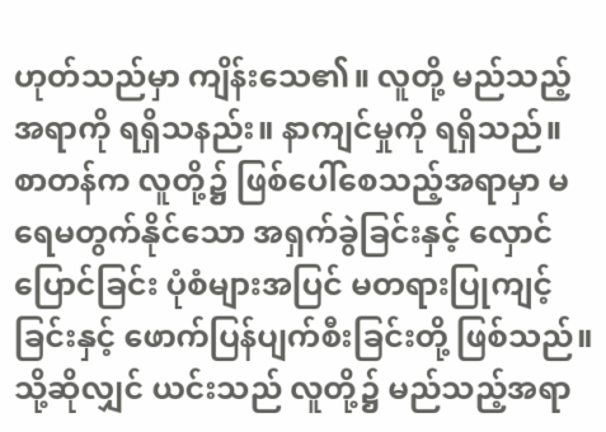ဟုတ်သည်မှာ ကျိန်းသေ၏။ လူတို့ မည်သည့်အရာကို ရရှိသနည်း။ နာကျင်မှုကို ရရှိသည်။ စာတန်က လူတို့၌ ဖြစ်ပေါ်စေသည့်အရာမှာ မရေမတွက်နိုင်သော အရှက်ခွဲခြင်းနှင့် လှောင်ပြောင်ခြင်း ပုံစံများအပြင် မတရားပြုကျင့်ခြင်းနှင့် ဖောက်ပြန်ပျက်စီးခြင်းတို့ ဖြစ်သည်။ သို့ဆိုလျှင် ယင်းသည် လူတို့၌ မည်သည့်အရာ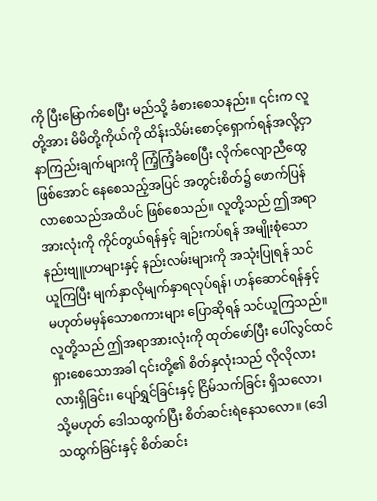ကို ပြီးမြောက်စေပြီး မည်သို့ ခံစားစေသနည်း။ ၎င်းက လူတို့အား မိမိတို့ကိုယ်ကို ထိန်းသိမ်းစောင့်ရှောက်ရန်အလို့ငှာ နာကြည်းချက်များကို ကြံ့ကြံ့ခံစေပြီး လိုက်လျောညီထွေဖြစ်အောင် နေစေသည့်အပြင် အတွင်းစိတ်၌ ဖောက်ပြန်လာစေသည်အထိပင် ဖြစ်စေသည်။ လူတို့သည် ဤအရာအားလုံးကို ကိုင်တွယ်ရန်နှင့် ချဉ်းကပ်ရန် အမျိုးစုံသော နည်းဗျူဟာများနှင့် နည်းလမ်းများကို အသုံးပြုရန် သင်ယူကြပြီး မျက်နှာလိုမျက်နှာရလုပ်ရန်၊ ဟန်ဆောင်ရန်နှင့် မဟုတ်မမှန်သောစကားများ ပြောဆိုရန် သင်ယူကြသည်။ လူတို့သည် ဤအရာအားလုံးကို ထုတ်ဖော်ပြီး ပေါ်လွင်ထင်ရှားစေသောအခါ ၎င်းတို့၏ စိတ်နှလုံးသည် လိုလိုလားလားရှိခြင်း၊ ပျော်ရွှင်ခြင်းနှင့် ငြိမ်သက်ခြင်း ရှိသလော၊ သို့မဟုတ် ဒေါသထွက်ပြီး စိတ်ဆင်းရဲနေသလော။ (ဒေါသထွက်ခြင်းနှင့် စိတ်ဆင်း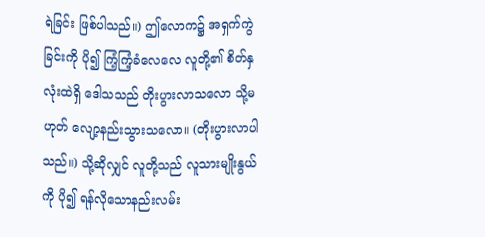ရဲခြင်း ဖြစ်ပါသည်။) ဤလောက၌ အရှက်ကွဲခြင်းကို ပို၍ ကြံ့ကြံ့ခံလေလေ လူတို့၏ စိတ်နှလုံးထဲရှိ ဒေါသသည် တိုးပွားလာသလော သို့မဟုတ် လျော့နည်းသွားသလော။ (တိုးပွားလာပါသည်။) သို့ဆိုလျှင် လူတို့သည် လူသားမျိုးနွယ်ကို ပို၍ ရန်လိုသောနည်းလမ်း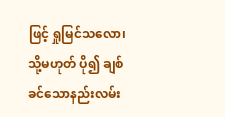ဖြင့် ရှုမြင်သလော၊ သို့မဟုတ် ပို၍ ချစ်ခင်သောနည်းလမ်း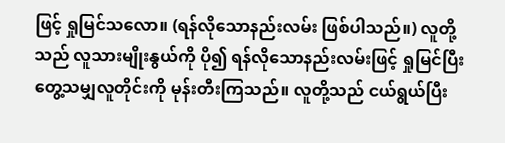ဖြင့် ရှုမြင်သလော။ (ရန်လိုသောနည်းလမ်း ဖြစ်ပါသည်။) လူတို့သည် လူသားမျိုးနွယ်ကို ပို၍ ရန်လိုသောနည်းလမ်းဖြင့် ရှုမြင်ပြီး တွေ့သမျှလူတိုင်းကို မုန်းတီးကြသည်။ လူတို့သည် ငယ်ရွယ်ပြီး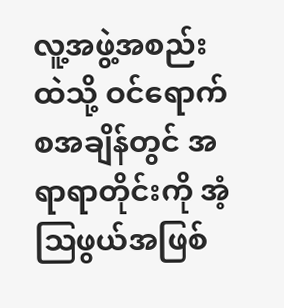လူ့အဖွဲ့အစည်းထဲသို့ ဝင်ရောက်စအချိန်တွင် အရာရာတိုင်းကို အံ့ဩဖွယ်အဖြစ်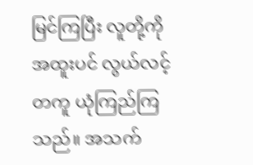မြင်ကြပြီး လူတို့ကို အထူးပင် လွယ်လင့်တကူ ယုံကြည်ကြသည်။ အသက်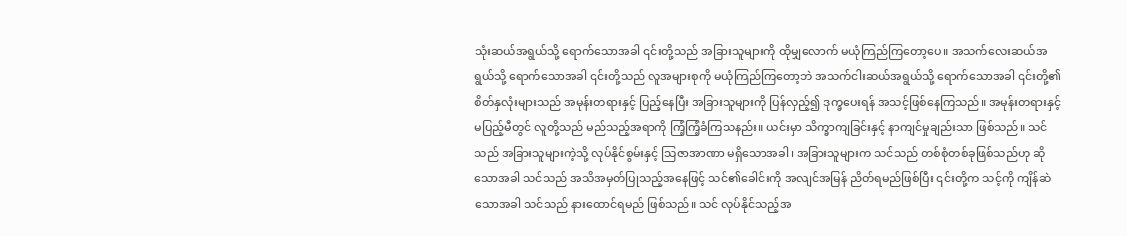သုံးဆယ်အရွယ်သို့ ရောက်သောအခါ ၎င်းတို့သည် အခြားသူများကို ထိုမျှလောက် မယုံကြည်ကြတော့ပေ။ အသက်လေးဆယ်အရွယ်သို့ ရောက်သောအခါ ၎င်းတို့သည် လူအများစုကို မယုံကြည်ကြတော့ဘဲ အသက်ငါးဆယ်အရွယ်သို့ ရောက်သောအခါ ၎င်းတို့၏ စိတ်နှလုံးများသည် အမုန်းတရားနှင့် ပြည့်နေပြီး အခြားသူများကို ပြန်လှည့်၍ ဒုက္ခပေးရန် အသင့်ဖြစ်နေကြသည်။ အမုန်းတရားနှင့် မပြည့်မီတွင် လူတို့သည် မည်သည့်အရာကို ကြံ့ကြံ့ခံကြသနည်း။ ယင်းမှာ သိက္ခာကျခြင်းနှင့် နာကျင်မှုချည်းသာ ဖြစ်သည်။ သင်သည် အခြားသူများကဲ့သို့ လုပ်နိုင်စွမ်းနှင့် သြဇာအာဏာ မရှိသောအခါ၊ အခြားသူများက သင်သည် တစ်စုံတစ်ခုဖြစ်သည်ဟု ဆိုသောအခါ သင်သည် အသိအမှတ်ပြုသည့်အနေဖြင့် သင်၏ခေါင်းကို အလျင်အမြန် ညိတ်ရမည်ဖြစ်ပြီး ၎င်းတို့က သင့်ကို ကျိန်ဆဲသောအခါ သင်သည် နားထောင်ရမည် ဖြစ်သည်။ သင် လုပ်နိုင်သည့်အ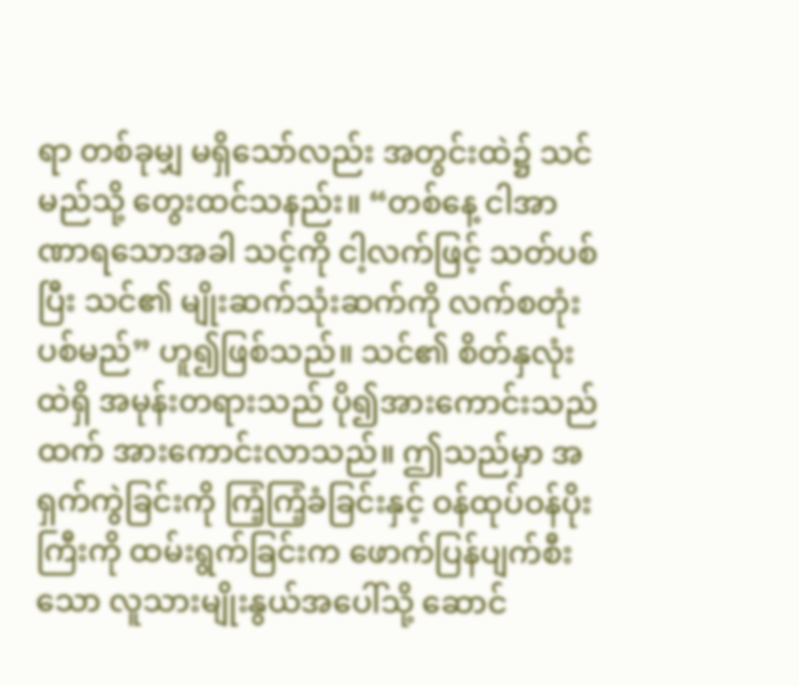ရာ တစ်ခုမျှ မရှိသော်လည်း အတွင်းထဲ၌ သင် မည်သို့ တွေးထင်သနည်း။ “တစ်နေ့ ငါအာဏာရသောအခါ သင့်ကို ငါ့လက်ဖြင့် သတ်ပစ်ပြီး သင်၏ မျိုးဆက်သုံးဆက်ကို လက်စတုံးပစ်မည်” ဟူ၍ဖြစ်သည်။ သင်၏ စိတ်နှလုံးထဲရှိ အမုန်းတရားသည် ပို၍အားကောင်းသည်ထက် အားကောင်းလာသည်။ ဤသည်မှာ အရှက်ကွဲခြင်းကို ကြံ့ကြံ့ခံခြင်းနှင့် ဝန်ထုပ်ဝန်ပိုးကြီးကို ထမ်းရွက်ခြင်းက ဖောက်ပြန်ပျက်စီးသော လူသားမျိုးနွယ်အပေါ်သို့ ဆောင်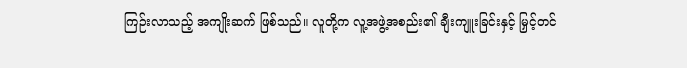ကြဉ်းလာသည့် အကျိုးဆက် ဖြစ်သည်။ လူတို့က လူ့အဖွဲ့အစည်း၏ ချီးကျူးခြင်းနှင့် မြှင့်တင်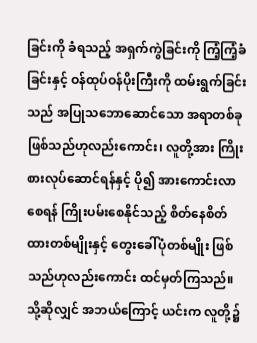ခြင်းကို ခံရသည့် အရှက်ကွဲခြင်းကို ကြံ့ကြံ့ခံခြင်းနှင့် ဝန်ထုပ်ဝန်ပိုးကြီးကို ထမ်းရွက်ခြင်းသည် အပြုသဘောဆောင်သော အရာတစ်ခု ဖြစ်သည်ဟုလည်းကောင်း၊ လူတို့အား ကြိုးစားလုပ်ဆောင်ရန်နှင့် ပို၍ အားကောင်းလာစေရန် ကြိုးပမ်းစေနိုင်သည့် စိတ်နေစိတ်ထားတစ်မျိုးနှင့် တွေးခေါ်ပုံတစ်မျိုး ဖြစ်သည်ဟုလည်းကောင်း ထင်မှတ်ကြသည်။ သို့ဆိုလျှင် အဘယ်ကြောင့် ယင်းက လူတို့၌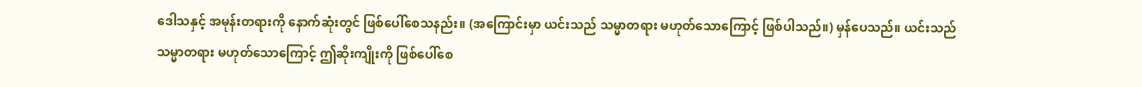ဒေါသနှင့် အမုန်းတရားကို နောက်ဆုံးတွင် ဖြစ်ပေါ်စေသနည်း။ (အကြောင်းမှာ ယင်းသည် သမ္မာတရား မဟုတ်သောကြောင့် ဖြစ်ပါသည်။) မှန်ပေသည်။ ယင်းသည် သမ္မာတရား မဟုတ်သောကြောင့် ဤဆိုးကျိုးကို ဖြစ်ပေါ်စေ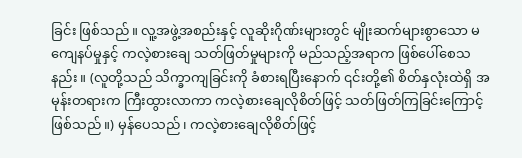ခြင်း ဖြစ်သည်။ လူ့အဖွဲ့အစည်းနှင့် လူဆိုးဂိုဏ်းများတွင် မျိုးဆက်များစွာသော မကျေနပ်မှုနှင့် ကလဲ့စားချေ သတ်ဖြတ်မှုများကို မည်သည့်အရာက ဖြစ်ပေါ်စေသနည်း။ (လူတို့သည် သိက္ခာကျခြင်းကို ခံစားရပြီးနောက် ၎င်းတို့၏ စိတ်နှလုံးထဲရှိ အမုန်းတရားက ကြီးထွားလာကာ ကလဲ့စားချေလိုစိတ်ဖြင့် သတ်ဖြတ်ကြခြင်းကြောင့် ဖြစ်သည်။) မှန်ပေသည်၊ ကလဲ့စားချေလိုစိတ်ဖြင့်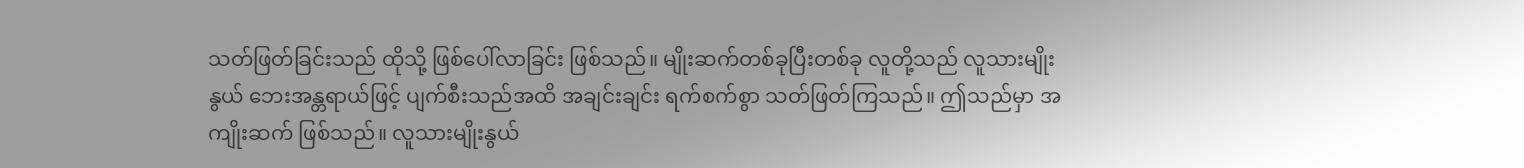သတ်ဖြတ်ခြင်းသည် ထိုသို့ ဖြစ်ပေါ်လာခြင်း ဖြစ်သည်။ မျိုးဆက်တစ်ခုပြီးတစ်ခု လူတို့သည် လူသားမျိုးနွယ် ဘေးအန္တရာယ်ဖြင့် ပျက်စီးသည်အထိ အချင်းချင်း ရက်စက်စွာ သတ်ဖြတ်ကြသည်။ ဤသည်မှာ အကျိုးဆက် ဖြစ်သည်။ လူသားမျိုးနွယ်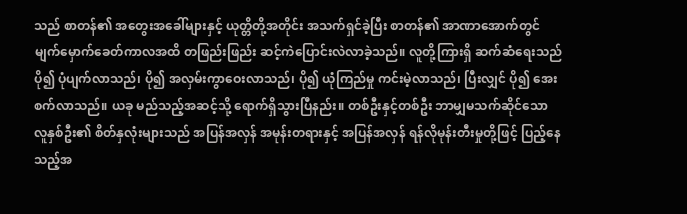သည် စာတန်၏ အတွေးအခေါ်များနှင့် ယုတ္တိတို့အတိုင်း အသက်ရှင်ခဲ့ပြီး စာတန်၏ အာဏာအောက်တွင် မျက်မှောက်ခေတ်ကာလအထိ တဖြည်းဖြည်း ဆင့်ကဲပြောင်းလဲလာခဲ့သည်။ လူတို့ကြားရှိ ဆက်ဆံရေးသည် ပို၍ ပုံပျက်လာသည်၊ ပို၍ အလှမ်းကွာဝေးလာသည်၊ ပို၍ ယုံကြည်မှု ကင်းမဲ့လာသည်၊ ပြီးလျှင် ပို၍ အေးစက်လာသည်။ ယခု မည်သည့်အဆင့်သို့ ရောက်ရှိသွားပြီနည်း။ တစ်ဦးနှင့်တစ်ဦး ဘာမျှမသက်ဆိုင်သော လူနှစ်ဦး၏ စိတ်နှလုံးများသည် အပြန်အလှန် အမုန်းတရားနှင့် အပြန်အလှန် ရန်လိုမုန်းတီးမှုတို့ဖြင့် ပြည့်နေသည့်အ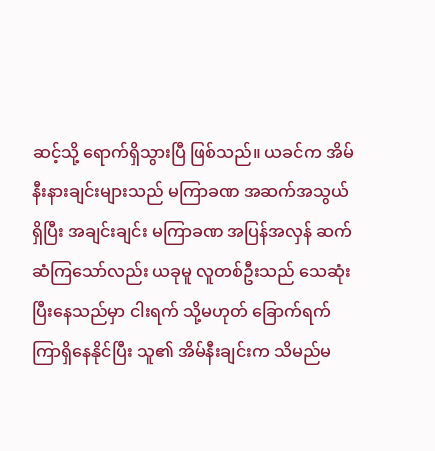ဆင့်သို့ ရောက်ရှိသွားပြီ ဖြစ်သည်။ ယခင်က အိမ်နီးနားချင်းများသည် မကြာခဏ အဆက်အသွယ်ရှိပြီး အချင်းချင်း မကြာခဏ အပြန်အလှန် ဆက်ဆံကြသော်လည်း ယခုမူ လူတစ်ဦးသည် သေဆုံးပြီးနေသည်မှာ ငါးရက် သို့မဟုတ် ခြောက်ရက်ကြာရှိနေနိုင်ပြီး သူ၏ အိမ်နီးချင်းက သိမည်မ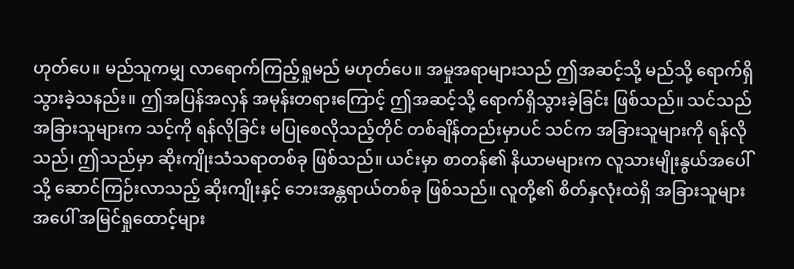ဟုတ်ပေ။ မည်သူကမျှ လာရောက်ကြည့်ရှုမည် မဟုတ်ပေ။ အမှုအရာများသည် ဤအဆင့်သို့ မည်သို့ ရောက်ရှိသွားခဲ့သနည်း။ ဤအပြန်အလှန် အမုန်းတရားကြောင့် ဤအဆင့်သို့ ရောက်ရှိသွားခဲ့ခြင်း ဖြစ်သည်။ သင်သည် အခြားသူများက သင့်ကို ရန်လိုခြင်း မပြုစေလိုသည့်တိုင် တစ်ချိန်တည်းမှာပင် သင်က အခြားသူများကို ရန်လိုသည်၊ ဤသည်မှာ ဆိုးကျိုးသံသရာတစ်ခု ဖြစ်သည်။ ယင်းမှာ စာတန်၏ နိယာမများက လူသားမျိုးနွယ်အပေါ်သို့ ဆောင်ကြဉ်းလာသည့် ဆိုးကျိုးနှင့် ဘေးအန္တရာယ်တစ်ခု ဖြစ်သည်။ လူတို့၏ စိတ်နှလုံးထဲရှိ အခြားသူများအပေါ် အမြင်ရှုထောင့်များ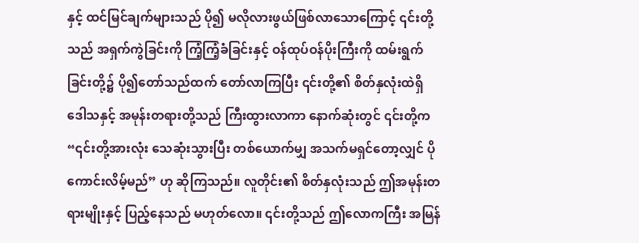နှင့် ထင်မြင်ချက်များသည် ပို၍ မလိုလားဖွယ်ဖြစ်လာသောကြောင့် ၎င်းတို့သည် အရှက်ကွဲခြင်းကို ကြံ့ကြံ့ခံခြင်းနှင့် ဝန်ထုပ်ဝန်ပိုးကြီးကို ထမ်းရွက်ခြင်းတို့၌ ပို၍တော်သည်ထက် တော်လာကြပြီး ၎င်းတို့၏ စိတ်နှလုံးထဲရှိ ဒေါသနှင့် အမုန်းတရားတို့သည် ကြီးထွားလာကာ နောက်ဆုံးတွင် ၎င်းတို့က “၎င်းတို့အားလုံး သေဆုံးသွားပြီး တစ်ယောက်မျှ အသက်မရှင်တော့လျှင် ပိုကောင်းလိမ့်မည်” ဟု ဆိုကြသည်။ လူတိုင်း၏ စိတ်နှလုံးသည် ဤအမုန်းတရားမျိုးနှင့် ပြည့်နေသည် မဟုတ်လော။ ၎င်းတို့သည် ဤလောကကြီး အမြန်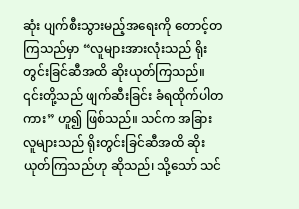ဆုံး ပျက်စီးသွားမည့်အရေးကို တောင့်တကြသည်မှာ “လူများအားလုံးသည် ရိုးတွင်းခြင်ဆီအထိ ဆိုးယုတ်ကြသည်။ ၎င်းတို့သည် ဖျက်ဆီးခြင်း ခံရထိုက်ပါတကား” ဟူ၍ ဖြစ်သည်။ သင်က အခြားလူများသည် ရိုးတွင်းခြင်ဆီအထိ ဆိုးယုတ်ကြသည်ဟု ဆိုသည်၊ သို့သော် သင်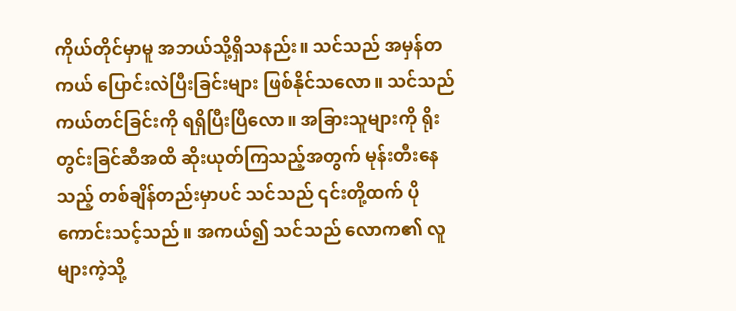ကိုယ်တိုင်မှာမူ အဘယ်သို့ရှိသနည်း။ သင်သည် အမှန်တကယ် ပြောင်းလဲပြီးခြင်းများ ဖြစ်နိုင်သလော။ သင်သည် ကယ်တင်ခြင်းကို ရရှိပြီးပြီလော။ အခြားသူများကို ရိုးတွင်းခြင်ဆီအထိ ဆိုးယုတ်ကြသည့်အတွက် မုန်းတီးနေသည့် တစ်ချိန်တည်းမှာပင် သင်သည် ၎င်းတို့ထက် ပိုကောင်းသင့်သည်။ အကယ်၍ သင်သည် လောက၏ လူများကဲ့သို့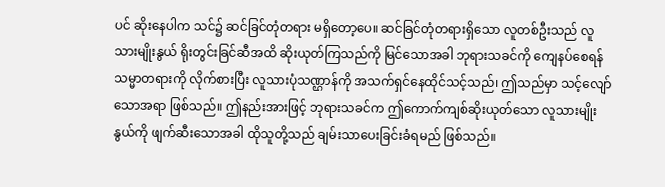ပင် ဆိုးနေပါက သင်၌ ဆင်ခြင်တုံတရား မရှိတော့ပေ။ ဆင်ခြင်တုံတရားရှိသော လူတစ်ဦးသည် လူသားမျိုးနွယ် ရိုးတွင်းခြင်ဆီအထိ ဆိုးယုတ်ကြသည်ကို မြင်သောအခါ ဘုရားသခင်ကို ကျေနပ်စေရန် သမ္မာတရားကို လိုက်စားပြီး လူသားပုံသဏ္ဌာန်ကို အသက်ရှင်နေထိုင်သင့်သည်၊ ဤသည်မှာ သင့်လျော်သောအရာ ဖြစ်သည်။ ဤနည်းအားဖြင့် ဘုရားသခင်က ဤကောက်ကျစ်ဆိုးယုတ်သော လူသားမျိုးနွယ်ကို ဖျက်ဆီးသောအခါ ထိုသူတို့သည် ချမ်းသာပေးခြင်းခံရမည် ဖြစ်သည်။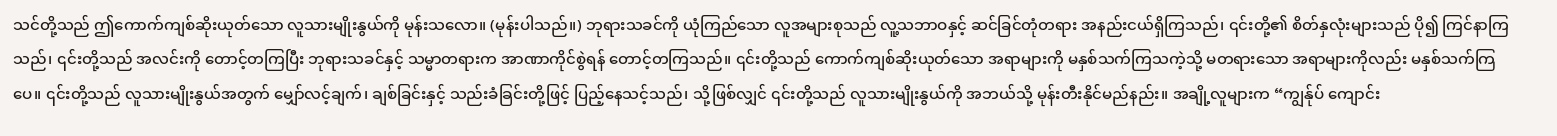သင်တို့သည် ဤကောက်ကျစ်ဆိုးယုတ်သော လူသားမျိုးနွယ်ကို မုန်းသလော။ (မုန်းပါသည်။) ဘုရားသခင်ကို ယုံကြည်သော လူအများစုသည် လူ့သဘာဝနှင့် ဆင်ခြင်တုံတရား အနည်းငယ်ရှိကြသည်၊ ၎င်းတို့၏ စိတ်နှလုံးများသည် ပို၍ ကြင်နာကြသည်၊ ၎င်းတို့သည် အလင်းကို တောင့်တကြပြီး ဘုရားသခင်နှင့် သမ္မာတရားက အာဏာကိုင်စွဲရန် တောင့်တကြသည်။ ၎င်းတို့သည် ကောက်ကျစ်ဆိုးယုတ်သော အရာများကို မနှစ်သက်ကြသကဲ့သို့ မတရားသော အရာများကိုလည်း မနှစ်သက်ကြပေ။ ၎င်းတို့သည် လူသားမျိုးနွယ်အတွက် မျှော်လင့်ချက်၊ ချစ်ခြင်းနှင့် သည်းခံခြင်းတို့ဖြင့် ပြည့်နေသင့်သည်၊ သို့ဖြစ်လျှင် ၎င်းတို့သည် လူသားမျိုးနွယ်ကို အဘယ်သို့ မုန်းတီးနိုင်မည်နည်း။ အချို့လူများက “ကျွန်ုပ် ကျောင်း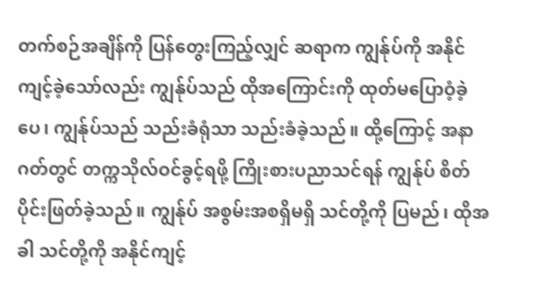တက်စဉ်အချိန်ကို ပြန်တွေးကြည့်လျှင် ဆရာက ကျွန်ုပ်ကို အနိုင်ကျင့်ခဲ့သော်လည်း ကျွန်ုပ်သည် ထိုအကြောင်းကို ထုတ်မပြောဝံ့ခဲ့ပေ၊ ကျွန်ုပ်သည် သည်းခံရုံသာ သည်းခံခဲ့သည်။ ထို့ကြောင့် အနာဂတ်တွင် တက္ကသိုလ်ဝင်ခွင့်ရဖို့ ကြိုးစားပညာသင်ရန် ကျွန်ုပ် စိတ်ပိုင်းဖြတ်ခဲ့သည်။ ကျွန်ုပ် အစွမ်းအစရှိမရှိ သင်တို့ကို ပြမည်၊ ထိုအခါ သင်တို့ကို အနိုင်ကျင့်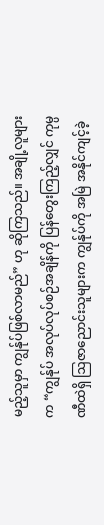မည့်သူမှာ ကျွန်ုပ်ဖြစ်လာမည်” ဟု ဆိုကြသည်။ အချို့လူများက “ကျွန်ုပ် အလုပ်လုပ်စဉ်အချိန်ကို ပြန်တွေးကြည့်လျှင် ကုမ္ပဏီထဲရှိ ဩဇာညောင်းသူများက ကျွန်ုပ်ကို အမြဲ အနိုင်ကျင့်ခဲ့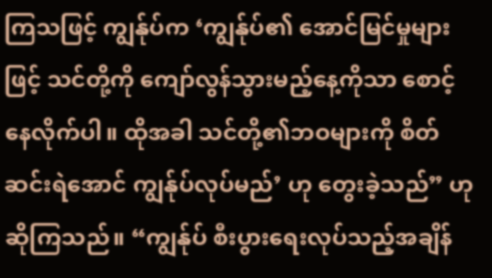ကြသဖြင့် ကျွန်ုပ်က ‘ကျွန်ုပ်၏ အောင်မြင်မှုများဖြင့် သင်တို့ကို ကျော်လွန်သွားမည့်နေ့ကိုသာ စောင့်နေလိုက်ပါ။ ထိုအခါ သင်တို့၏ဘဝများကို စိတ်ဆင်းရဲအောင် ကျွန်ုပ်လုပ်မည်’ ဟု တွေးခဲ့သည်” ဟု ဆိုကြသည်။ “ကျွန်ုပ် စီးပွားရေးလုပ်သည့်အချိန်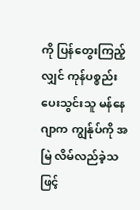ကို ပြန်တွေးကြည့်လျှင် ကုန်ပစ္စည်းပေးသွင်းသူ မန်နေဂျာက ကျွန်ုပ်ကို အမြဲ လိမ်လည်ခဲ့သဖြင့်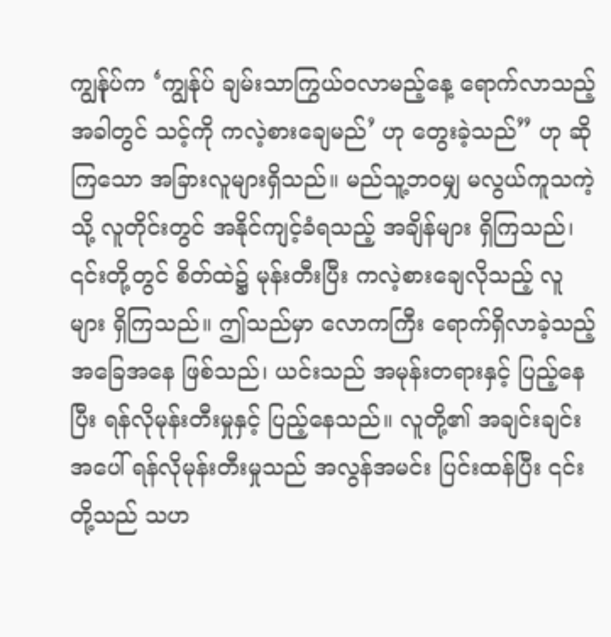ကျွန်ုပ်က ‘ကျွန်ုပ် ချမ်းသာကြွယ်ဝလာမည့်နေ့ ရောက်လာသည့်အခါတွင် သင့်ကို ကလဲ့စားချေမည်’ ဟု တွေးခဲ့သည်” ဟု ဆိုကြသော အခြားလူများရှိသည်။ မည်သူ့ဘဝမျှ မလွယ်ကူသကဲ့သို့ လူတိုင်းတွင် အနိုင်ကျင့်ခံရသည့် အချိန်များ ရှိကြသည်၊ ၎င်းတို့တွင် စိတ်ထဲ၌ မုန်းတီးပြီး ကလဲ့စားချေလိုသည့် လူများ ရှိကြသည်။ ဤသည်မှာ လောကကြီး ရောက်ရှိလာခဲ့သည့် အခြေအနေ ဖြစ်သည်၊ ယင်းသည် အမုန်းတရားနှင့် ပြည့်နေပြီး ရန်လိုမုန်းတီးမှုနှင့် ပြည့်နေသည်။ လူတို့၏ အချင်းချင်းအပေါ် ရန်လိုမုန်းတီးမှုသည် အလွန်အမင်း ပြင်းထန်ပြီး ၎င်းတို့သည် သဟ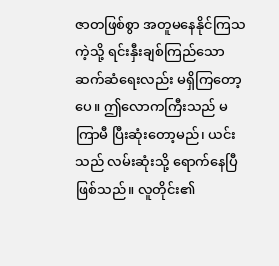ဇာတဖြစ်စွာ အတူမနေနိုင်ကြသကဲ့သို့ ရင်းနှီးချစ်ကြည်သော ဆက်ဆံရေးလည်း မရှိကြတော့ပေ။ ဤလောကကြီးသည် မကြာမီ ပြီးဆုံးတော့မည်၊ ယင်းသည် လမ်းဆုံးသို့ ရောက်နေပြီ ဖြစ်သည်။ လူတိုင်း၏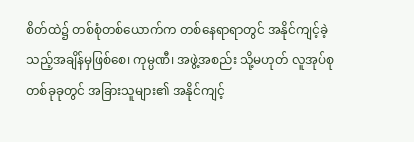စိတ်ထဲ၌ တစ်စုံတစ်ယောက်က တစ်နေရာရာတွင် အနိုင်ကျင့်ခဲ့သည့်အချိန်မှဖြစ်စေ၊ ကုမ္ပဏီ၊ အဖွဲ့အစည်း သို့မဟုတ် လူအုပ်စုတစ်ခုခုတွင် အခြားသူများ၏ အနိုင်ကျင့်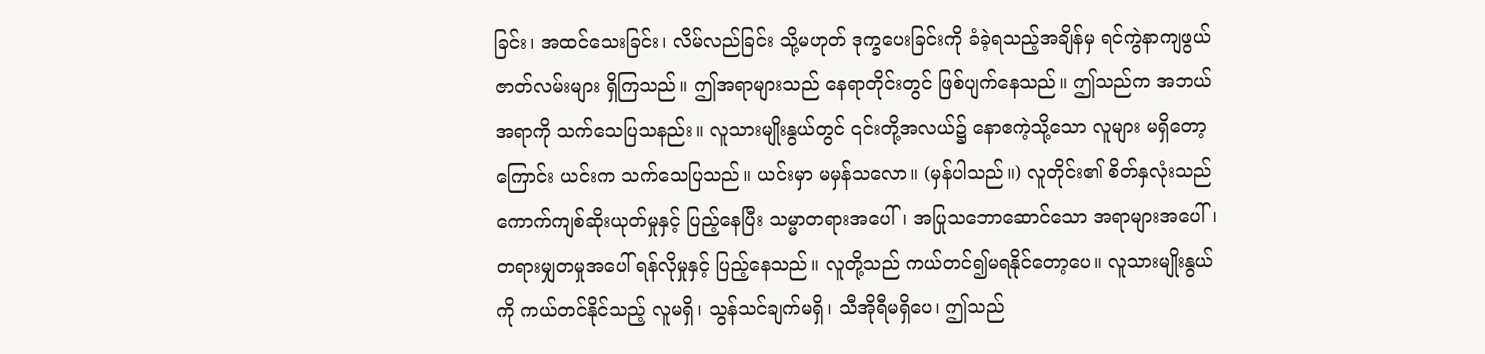ခြင်း၊ အထင်သေးခြင်း၊ လိမ်လည်ခြင်း သို့မဟုတ် ဒုက္ခပေးခြင်းကို ခံခဲ့ရသည့်အချိန်မှ ရင်ကွဲနာကျဖွယ် ဇာတ်လမ်းများ ရှိကြသည်။ ဤအရာများသည် နေရာတိုင်းတွင် ဖြစ်ပျက်နေသည်။ ဤသည်က အဘယ်အရာကို သက်သေပြသနည်း။ လူသားမျိုးနွယ်တွင် ၎င်းတို့အလယ်၌ နောဧကဲ့သို့သော လူများ မရှိတော့ကြောင်း ယင်းက သက်သေပြသည်။ ယင်းမှာ မမှန်သလော။ (မှန်ပါသည်။) လူတိုင်း၏ စိတ်နှလုံးသည် ကောက်ကျစ်ဆိုးယုတ်မှုနှင့် ပြည့်နေပြီး သမ္မာတရားအပေါ်၊ အပြုသဘောဆောင်သော အရာများအပေါ်၊ တရားမျှတမှုအပေါ် ရန်လိုမှုနှင့် ပြည့်နေသည်။ လူတို့သည် ကယ်တင်၍မရနိုင်တော့ပေ။ လူသားမျိုးနွယ်ကို ကယ်တင်နိုင်သည့် လူမရှိ၊ သွန်သင်ချက်မရှိ၊ သီအိုရီမရှိပေ၊ ဤသည်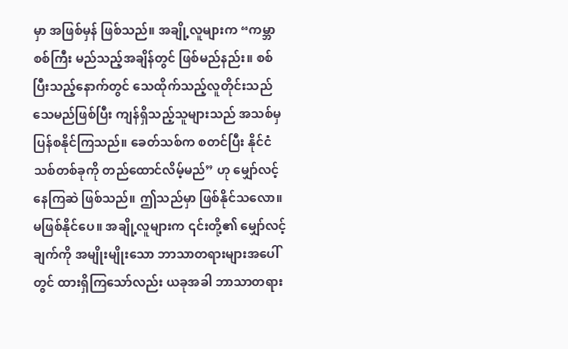မှာ အဖြစ်မှန် ဖြစ်သည်။ အချို့လူများက “ကမ္ဘာစစ်ကြီး မည်သည့်အချိန်တွင် ဖြစ်မည်နည်း။ စစ်ပြီးသည့်နောက်တွင် သေထိုက်သည့်လူတိုင်းသည် သေမည်ဖြစ်ပြီး ကျန်ရှိသည့်သူများသည် အသစ်မှ ပြန်စနိုင်ကြသည်။ ခေတ်သစ်က စတင်ပြီး နိုင်ငံသစ်တစ်ခုကို တည်ထောင်လိမ့်မည်” ဟု မျှော်လင့်နေကြဆဲ ဖြစ်သည်။ ဤသည်မှာ ဖြစ်နိုင်သလော။ မဖြစ်နိုင်ပေ။ အချို့လူများက ၎င်းတို့၏ မျှော်လင့်ချက်ကို အမျိုးမျိုးသော ဘာသာတရားများအပေါ်တွင် ထားရှိကြသော်လည်း ယခုအခါ ဘာသာတရား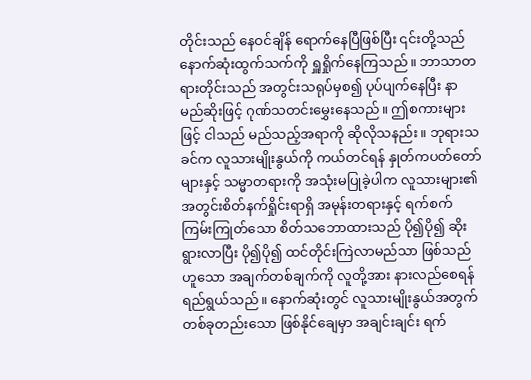တိုင်းသည် နေဝင်ချိန် ရောက်နေပြီဖြစ်ပြီး ၎င်းတို့သည် နောက်ဆုံးထွက်သက်ကို ရှူရှိုက်နေကြသည်။ ဘာသာတရားတိုင်းသည် အတွင်းသရုပ်မှစ၍ ပုပ်ပျက်နေပြီး နာမည်ဆိုးဖြင့် ဂုဏ်သတင်းမွှေးနေသည်။ ဤစကားများဖြင့် ငါသည် မည်သည့်အရာကို ဆိုလိုသနည်း။ ဘုရားသခင်က လူသားမျိုးနွယ်ကို ကယ်တင်ရန် နှုတ်ကပတ်တော်များနှင့် သမ္မာတရားကို အသုံးမပြုခဲ့ပါက လူသားများ၏ အတွင်းစိတ်နက်ရှိုင်းရာရှိ အမုန်းတရားနှင့် ရက်စက်ကြမ်းကြုတ်သော စိတ်သဘောထားသည် ပို၍ပို၍ ဆိုးရွားလာပြီး ပို၍ပို၍ ထင်တိုင်းကြဲလာမည်သာ ဖြစ်သည်ဟူသော အချက်တစ်ချက်ကို လူတို့အား နားလည်စေရန် ရည်ရွယ်သည်။ နောက်ဆုံးတွင် လူသားမျိုးနွယ်အတွက် တစ်ခုတည်းသော ဖြစ်နိုင်ချေမှာ အချင်းချင်း ရက်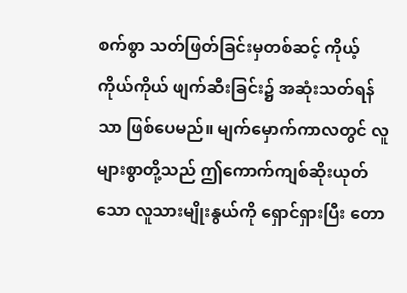စက်စွာ သတ်ဖြတ်ခြင်းမှတစ်ဆင့် ကိုယ့်ကိုယ်ကိုယ် ဖျက်ဆီးခြင်း၌ အဆုံးသတ်ရန်သာ ဖြစ်ပေမည်။ မျက်မှောက်ကာလတွင် လူများစွာတို့သည် ဤကောက်ကျစ်ဆိုးယုတ်သော လူသားမျိုးနွယ်ကို ရှောင်ရှားပြီး တော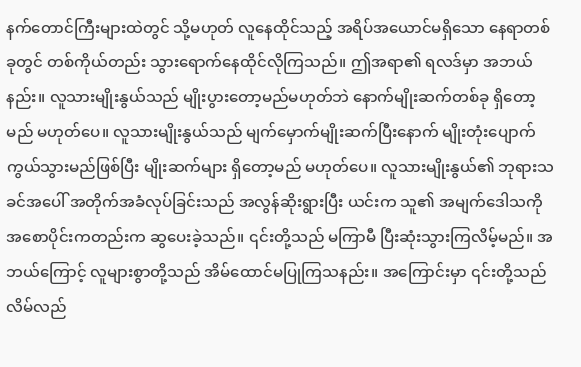နက်တောင်ကြီးများထဲတွင် သို့မဟုတ် လူနေထိုင်သည့် အရိပ်အယောင်မရှိသော နေရာတစ်ခုတွင် တစ်ကိုယ်တည်း သွားရောက်နေထိုင်လိုကြသည်။ ဤအရာ၏ ရလဒ်မှာ အဘယ်နည်း။ လူသားမျိုးနွယ်သည် မျိုးပွားတော့မည်မဟုတ်ဘဲ နောက်မျိုးဆက်တစ်ခု ရှိတော့မည် မဟုတ်ပေ။ လူသားမျိုးနွယ်သည် မျက်မှောက်မျိုးဆက်ပြီးနောက် မျိုးတုံးပျောက်ကွယ်သွားမည်ဖြစ်ပြီး မျိုးဆက်များ ရှိတော့မည် မဟုတ်ပေ။ လူသားမျိုးနွယ်၏ ဘုရားသခင်အပေါ် အတိုက်အခံလုပ်ခြင်းသည် အလွန်ဆိုးရွားပြီး ယင်းက သူ၏ အမျက်ဒေါသကို အစောပိုင်းကတည်းက ဆွပေးခဲ့သည်။ ၎င်းတို့သည် မကြာမီ ပြီးဆုံးသွားကြလိမ့်မည်။ အဘယ်ကြောင့် လူများစွာတို့သည် အိမ်ထောင်မပြုကြသနည်း။ အကြောင်းမှာ ၎င်းတို့သည် လိမ်လည်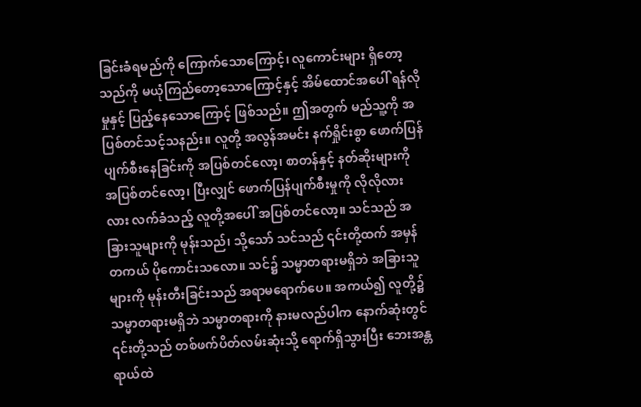ခြင်းခံရမည်ကို ကြောက်သောကြောင့်၊ လူကောင်းများ ရှိတော့သည်ကို မယုံကြည်တော့သောကြောင့်နှင့် အိမ်ထောင်အပေါ် ရန်လိုမှုနှင့် ပြည့်နေသောကြောင့် ဖြစ်သည်။ ဤအတွက် မည်သူ့ကို အပြစ်တင်သင့်သနည်း။ လူတို့ အလွန်အမင်း နက်ရှိုင်းစွာ ဖောက်ပြန်ပျက်စီးနေခြင်းကို အပြစ်တင်လော့၊ စာတန်နှင့် နတ်ဆိုးများကို အပြစ်တင်လော့၊ ပြီးလျှင် ဖောက်ပြန်ပျက်စီးမှုကို လိုလိုလားလား လက်ခံသည့် လူတို့အပေါ် အပြစ်တင်လော့။ သင်သည် အခြားသူများကို မုန်းသည်၊ သို့သော် သင်သည် ၎င်းတို့ထက် အမှန်တကယ် ပိုကောင်းသလော။ သင်၌ သမ္မာတရားမရှိဘဲ အခြားသူများကို မုန်းတီးခြင်းသည် အရာမရောက်ပေ။ အကယ်၍ လူတို့၌ သမ္မာတရားမရှိဘဲ သမ္မာတရားကို နားမလည်ပါက နောက်ဆုံးတွင် ၎င်းတို့သည် တစ်ဖက်ပိတ်လမ်းဆုံးသို့ ရောက်ရှိသွားပြီး ဘေးအန္တရာယ်ထဲ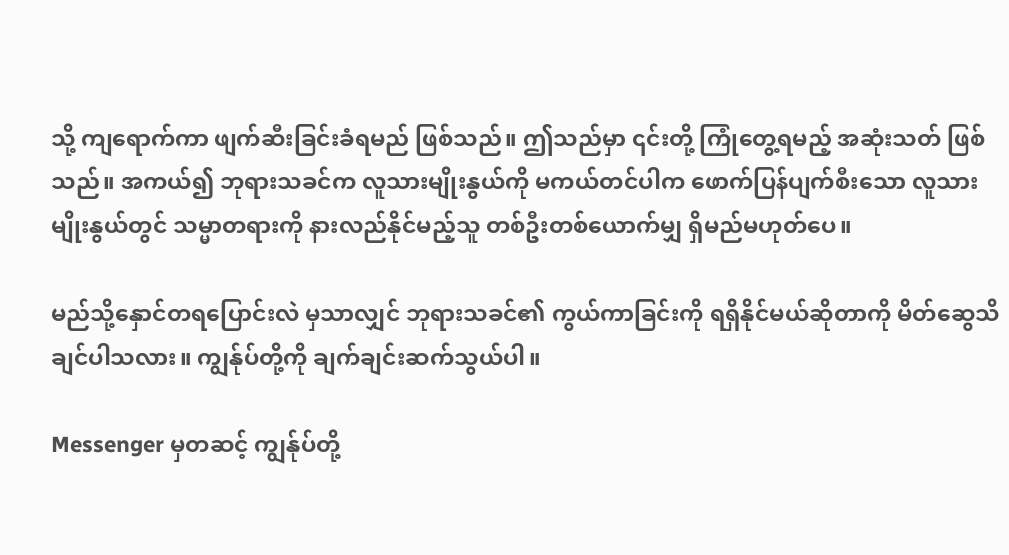သို့ ကျရောက်ကာ ဖျက်ဆီးခြင်းခံရမည် ဖြစ်သည်။ ဤသည်မှာ ၎င်းတို့ ကြုံတွေ့ရမည့် အဆုံးသတ် ဖြစ်သည်။ အကယ်၍ ဘုရားသခင်က လူသားမျိုးနွယ်ကို မကယ်တင်ပါက ဖောက်ပြန်ပျက်စီးသော လူသားမျိုးနွယ်တွင် သမ္မာတရားကို နားလည်နိုင်မည့်သူ တစ်ဦးတစ်ယောက်မျှ ရှိမည်မဟုတ်ပေ။

မည်သို့နှောင်တရပြောင်းလဲ မှသာလျှင် ဘုရားသခင်၏ ကွယ်ကာခြင်းကို ရရှိနိုင်မယ်ဆိုတာကို မိတ်ဆွေသိချင်ပါသလား။ ကျွန်ုပ်တို့ကို ချက်ချင်းဆက်သွယ်ပါ။

Messenger မှတဆင့် ကျွန်ုပ်တို့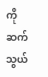ကို ဆက်သွယ်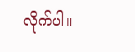လိုက်ပါ။